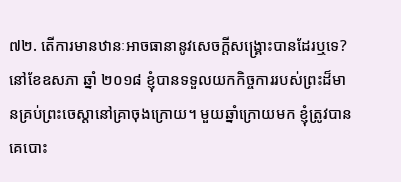៧២. តើការមានឋានៈអាចធានានូវសេចក្ដីសង្រ្គោះបានដែរឬទេ?
នៅខែឧសភា ឆ្នាំ ២០១៨ ខ្ញុំបានទទួលយកកិច្ចការរបស់ព្រះដ៏មានគ្រប់ព្រះចេស្ដានៅគ្រាចុងក្រោយ។ មួយឆ្នាំក្រោយមក ខ្ញុំត្រូវបានគេបោះ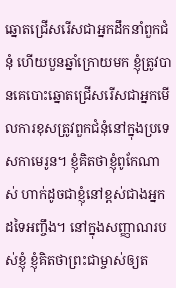ឆ្នោតជ្រើសរើសជាអ្នកដឹកនាំពួកជំនុំ ហើយបួនឆ្នាំក្រោយមក ខ្ញុំត្រូវបានគេបោះឆ្នោតជ្រើសរើសជាអ្នកមើលការខុសត្រូវពួកជំនុំនៅក្នុងប្រទេសកាមេរូន។ ខ្ញុំគិតថាខ្ញុំពូកែណាស់ ហាក់ដូចជាខ្ញុំនៅខ្ពស់ជាងអ្នកដទៃអញ្ចឹង។ នៅក្នុងសញ្ញាណរបស់ខ្ញុំ ខ្ញុំគិតថាព្រះជាម្ចាស់ឲ្យត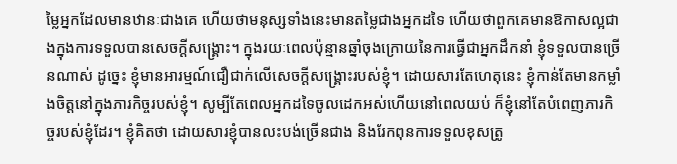ម្លៃអ្នកដែលមានឋានៈជាងគេ ហើយថាមនុស្សទាំងនេះមានតម្លៃជាងអ្នកដទៃ ហើយថាពួកគេមានឱកាសល្អជាងក្នុងការទទួលបានសេចក្ដីសង្រ្គោះ។ ក្នុងរយៈពេលប៉ុន្មានឆ្នាំចុងក្រោយនៃការធ្វើជាអ្នកដឹកនាំ ខ្ញុំទទួលបានច្រើនណាស់ ដូច្នេះ ខ្ញុំមានអារម្មណ៍ជឿជាក់លើសេចក្ដីសង្រ្គោះរបស់ខ្ញុំ។ ដោយសារតែហេតុនេះ ខ្ញុំកាន់តែមានកម្លាំងចិត្តនៅក្នុងភារកិច្ចរបស់ខ្ញុំ។ សូម្បីតែពេលអ្នកដទៃចូលដេកអស់ហើយនៅពេលយប់ ក៏ខ្ញុំនៅតែបំពេញភារកិច្ចរបស់ខ្ញុំដែរ។ ខ្ញុំគិតថា ដោយសារខ្ញុំបានលះបង់ច្រើនជាង និងរែកពុនការទទួលខុសត្រូ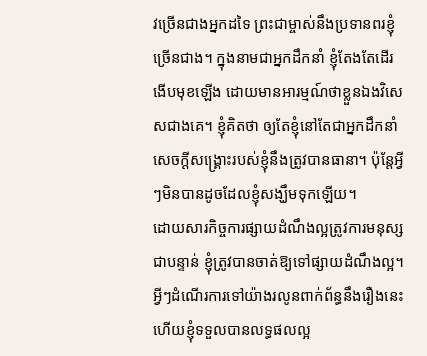វច្រើនជាងអ្នកដទៃ ព្រះជាម្ចាស់នឹងប្រទានពរខ្ញុំច្រើនជាង។ ក្នុងនាមជាអ្នកដឹកនាំ ខ្ញុំតែងតែដើរងើបមុខឡើង ដោយមានអារម្មណ៍ថាខ្លួនឯងវិសេសជាងគេ។ ខ្ញុំគិតថា ឲ្យតែខ្ញុំនៅតែជាអ្នកដឹកនាំ សេចក្ដីសង្រ្គោះរបស់ខ្ញុំនឹងត្រូវបានធានា។ ប៉ុន្តែអ្វីៗមិនបានដូចដែលខ្ញុំសង្ឃឹមទុកឡើយ។
ដោយសារកិច្ចការផ្សាយដំណឹងល្អត្រូវការមនុស្សជាបន្ទាន់ ខ្ញុំត្រូវបានចាត់ឱ្យទៅផ្សាយដំណឹងល្អ។ អ្វីៗដំណើរការទៅយ៉ាងរលូនពាក់ព័ន្ធនឹងរឿងនេះ ហើយខ្ញុំទទួលបានលទ្ធផលល្អ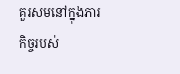គួរសមនៅក្នុងភារកិច្ចរបស់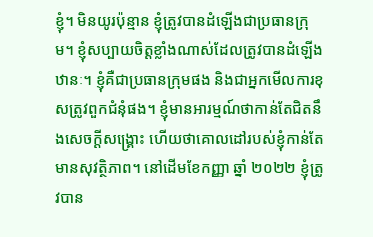ខ្ញុំ។ មិនយូរប៉ុន្មាន ខ្ញុំត្រូវបានដំឡើងជាប្រធានក្រុម។ ខ្ញុំសប្បាយចិត្តខ្លាំងណាស់ដែលត្រូវបានដំឡើងឋានៈ។ ខ្ញុំគឺជាប្រធានក្រុមផង និងជាអ្នកមើលការខុសត្រូវពួកជំនុំផង។ ខ្ញុំមានអារម្មណ៍ថាកាន់តែជិតនឹងសេចក្ដីសង្រ្គោះ ហើយថាគោលដៅរបស់ខ្ញុំកាន់តែមានសុវត្ថិភាព។ នៅដើមខែកញ្ញា ឆ្នាំ ២០២២ ខ្ញុំត្រូវបាន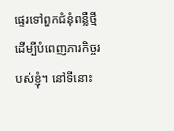ផ្ទេរទៅពួកជំនុំពន្លឺថ្មី ដើម្បីបំពេញភារកិច្ចរបស់ខ្ញុំ។ នៅទីនោះ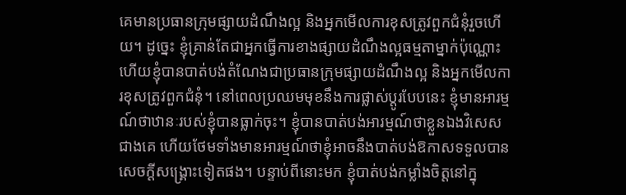គេមានប្រធានក្រុមផ្សាយដំណឹងល្អ និងអ្នកមើលការខុសត្រូវពួកជំនុំរួចហើយ។ ដូច្នេះ ខ្ញុំគ្រាន់តែជាអ្នកធ្វើការខាងផ្សាយដំណឹងល្អធម្មតាម្នាក់ប៉ុណ្ណោះ ហើយខ្ញុំបានបាត់បង់តំណែងជាប្រធានក្រុមផ្សាយដំណឹងល្អ និងអ្នកមើលការខុសត្រូវពួកជំនុំ។ នៅពេលប្រឈមមុខនឹងការផ្លាស់ប្ដូរបែបនេះ ខ្ញុំមានអារម្មណ៍ថាឋានៈរបស់ខ្ញុំបានធ្លាក់ចុះ។ ខ្ញុំបានបាត់បង់អារម្មណ៍ថាខ្លួនឯងវិសេសជាងគេ ហើយថែមទាំងមានអារម្មណ៍ថាខ្ញុំអាចនឹងបាត់បង់ឱកាសទទួលបានសេចក្ដីសង្រ្គោះទៀតផង។ បន្ទាប់ពីនោះមក ខ្ញុំបាត់បង់កម្លាំងចិត្តនៅក្នុ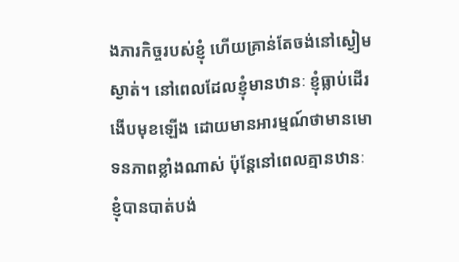ងភារកិច្ចរបស់ខ្ញុំ ហើយគ្រាន់តែចង់នៅស្ងៀមស្ងាត់។ នៅពេលដែលខ្ញុំមានឋានៈ ខ្ញុំធ្លាប់ដើរងើបមុខឡើង ដោយមានអារម្មណ៍ថាមានមោទនភាពខ្លាំងណាស់ ប៉ុន្តែនៅពេលគ្មានឋានៈ ខ្ញុំបានបាត់បង់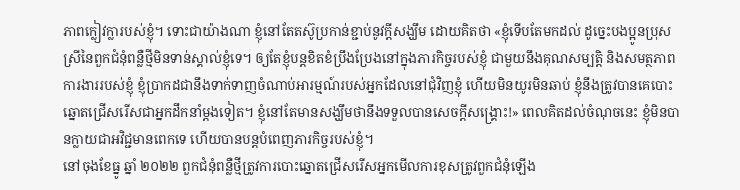ភាពក្លៀវក្លារបស់ខ្ញុំ។ ទោះជាយ៉ាងណា ខ្ញុំនៅតែតស៊ូប្រកាន់ខ្ជាប់នូវក្ដីសង្ឃឹម ដោយគិតថា «ខ្ញុំទើបតែមកដល់ ដូច្នេះបងប្អូនប្រុសស្រីនៃពួកជំនុំពន្លឺថ្មីមិនទាន់ស្គាល់ខ្ញុំទេ។ ឲ្យតែខ្ញុំបន្តខិតខំប្រឹងប្រែងនៅក្នុងភារកិច្ចរបស់ខ្ញុំ ជាមួយនឹងគុណសម្បត្តិ និងសមត្ថភាពការងាររបស់ខ្ញុំ ខ្ញុំប្រាកដជានឹងទាក់ទាញចំណាប់អារម្មណ៍របស់អ្នកដែលនៅជុំវិញខ្ញុំ ហើយមិនយូរមិនឆាប់ ខ្ញុំនឹងត្រូវបានគេបោះឆ្នោតជ្រើសរើសជាអ្នកដឹកនាំម្ដងទៀត។ ខ្ញុំនៅតែមានសង្ឃឹមថានឹងទទួលបានសេចក្ដីសង្រ្គោះ!» ពេលគិតដល់ចំណុចនេះ ខ្ញុំមិនបានក្លាយជាអវិជ្ជមានពេកទេ ហើយបានបន្តបំពេញភារកិច្ចរបស់ខ្ញុំ។
នៅចុងខែធ្នូ ឆ្នាំ ២០២២ ពួកជំនុំពន្លឺថ្មីត្រូវការបោះឆ្នោតជ្រើសរើសអ្នកមើលការខុសត្រូវពួកជំនុំឡើង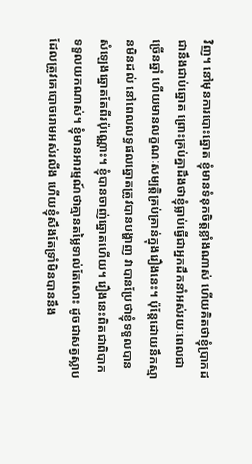វិញ។ នៅមុនការបោះឆ្នោត ខ្ញុំមានទំនុកចិត្តខ្លាំងណាស់ ហើយគិតថាខ្ញុំប្រាកដជានឹងជាប់ឆ្នោត ព្រោះគ្រប់គ្នាដឹងថាខ្ញុំធ្លាប់ធ្វើជាអ្នកដឹកនាំអស់រយៈពេលជាច្រើនឆ្នាំ ហើយមានលក្ខណៈសម្បត្តិគ្រប់គ្រាន់ក្នុងរឿងនេះ។ ប៉ុន្តែដោយនឹកស្មានមិនដល់ នៅពេលលទ្ធផលឆ្នោតត្រូវបានបង្ហាញ វាបានប្រែថាខ្ញុំទទួលបានសំឡេងឆ្នោតតែពីរប៉ុណ្ណោះ។ ខ្ញុំបានចាញ់ឆ្នោតហើយ។ រឿងនេះពិតជាពិបាកទទួលយកណាស់។ ខ្ញុំមានអារម្មណ៍ថាគ្មានតម្លៃទាល់តែសោះ ដូចជាសត្វស្លាបដែលត្រូវគេបោចរោមអស់រលីង ហើយខ្ញុំសឹងតែទ្រាំមិនបាននឹង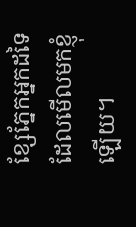ខ្សែភ្នែកអ្នកដទៃដែលមើលមកខ្ញុំឡើយ។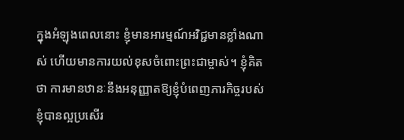ក្នុងអំឡុងពេលនោះ ខ្ញុំមានអារម្មណ៍អវិជ្ជមានខ្លាំងណាស់ ហើយមានការយល់ខុសចំពោះព្រះជាម្ចាស់។ ខ្ញុំគិតថា ការមានឋានៈនឹងអនុញ្ញាតឱ្យខ្ញុំបំពេញភារកិច្ចរបស់ខ្ញុំបានល្អប្រសើរ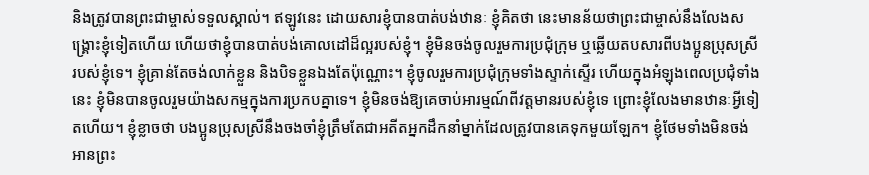និងត្រូវបានព្រះជាម្ចាស់ទទួលស្គាល់។ ឥឡូវនេះ ដោយសារខ្ញុំបានបាត់បង់ឋានៈ ខ្ញុំគិតថា នេះមានន័យថាព្រះជាម្ចាស់នឹងលែងសង្រ្គោះខ្ញុំទៀតហើយ ហើយថាខ្ញុំបានបាត់បង់គោលដៅដ៏ល្អរបស់ខ្ញុំ។ ខ្ញុំមិនចង់ចូលរួមការប្រជុំក្រុម ឬឆ្លើយតបសារពីបងប្អូនប្រុសស្រីរបស់ខ្ញុំទេ។ ខ្ញុំគ្រាន់តែចង់លាក់ខ្លួន និងបិទខ្លួនឯងតែប៉ុណ្ណោះ។ ខ្ញុំចូលរួមការប្រជុំក្រុមទាំងស្ទាក់ស្ទើរ ហើយក្នុងអំឡុងពេលប្រជុំទាំងនេះ ខ្ញុំមិនបានចូលរួមយ៉ាងសកម្មក្នុងការប្រកបគ្នាទេ។ ខ្ញុំមិនចង់ឱ្យគេចាប់អារម្មណ៍ពីវត្តមានរបស់ខ្ញុំទេ ព្រោះខ្ញុំលែងមានឋានៈអ្វីទៀតហើយ។ ខ្ញុំខ្លាចថា បងប្អូនប្រុសស្រីនឹងចងចាំខ្ញុំត្រឹមតែជាអតីតអ្នកដឹកនាំម្នាក់ដែលត្រូវបានគេទុកមួយឡែក។ ខ្ញុំថែមទាំងមិនចង់អានព្រះ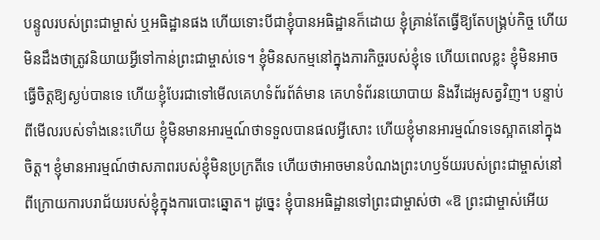បន្ទូលរបស់ព្រះជាម្ចាស់ ឬអធិដ្ឋានផង ហើយទោះបីជាខ្ញុំបានអធិដ្ឋានក៏ដោយ ខ្ញុំគ្រាន់តែធ្វើឱ្យតែបង្គ្រប់កិច្ច ហើយមិនដឹងថាត្រូវនិយាយអ្វីទៅកាន់ព្រះជាម្ចាស់ទេ។ ខ្ញុំមិនសកម្មនៅក្នុងភារកិច្ចរបស់ខ្ញុំទេ ហើយពេលខ្លះ ខ្ញុំមិនអាចធ្វើចិត្តឱ្យស្ងប់បានទេ ហើយខ្ញុំបែរជាទៅមើលគេហទំព័រព័ត៌មាន គេហទំព័រនយោបាយ និងវីដេអូសត្វវិញ។ បន្ទាប់ពីមើលរបស់ទាំងនេះហើយ ខ្ញុំមិនមានអារម្មណ៍ថាទទួលបានផលអ្វីសោះ ហើយខ្ញុំមានអារម្មណ៍ទទេស្អាតនៅក្នុងចិត្ត។ ខ្ញុំមានអារម្មណ៍ថាសភាពរបស់ខ្ញុំមិនប្រក្រតីទេ ហើយថាអាចមានបំណងព្រះហឫទ័យរបស់ព្រះជាម្ចាស់នៅពីក្រោយការបរាជ័យរបស់ខ្ញុំក្នុងការបោះឆ្នោត។ ដូច្នេះ ខ្ញុំបានអធិដ្ឋានទៅព្រះជាម្ចាស់ថា «ឱ ព្រះជាម្ចាស់អើយ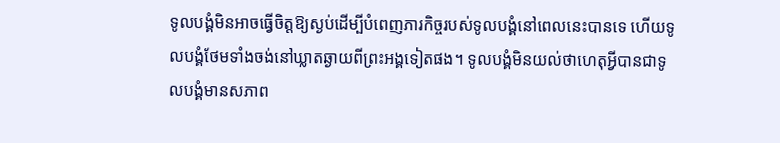ទូលបង្គំមិនអាចធ្វើចិត្តឱ្យស្ងប់ដើម្បីបំពេញភារកិច្ចរបស់ទូលបង្គំនៅពេលនេះបានទេ ហើយទូលបង្គំថែមទាំងចង់នៅឃ្លាតឆ្ងាយពីព្រះអង្គទៀតផង។ ទូលបង្គំមិនយល់ថាហេតុអ្វីបានជាទូលបង្គំមានសភាព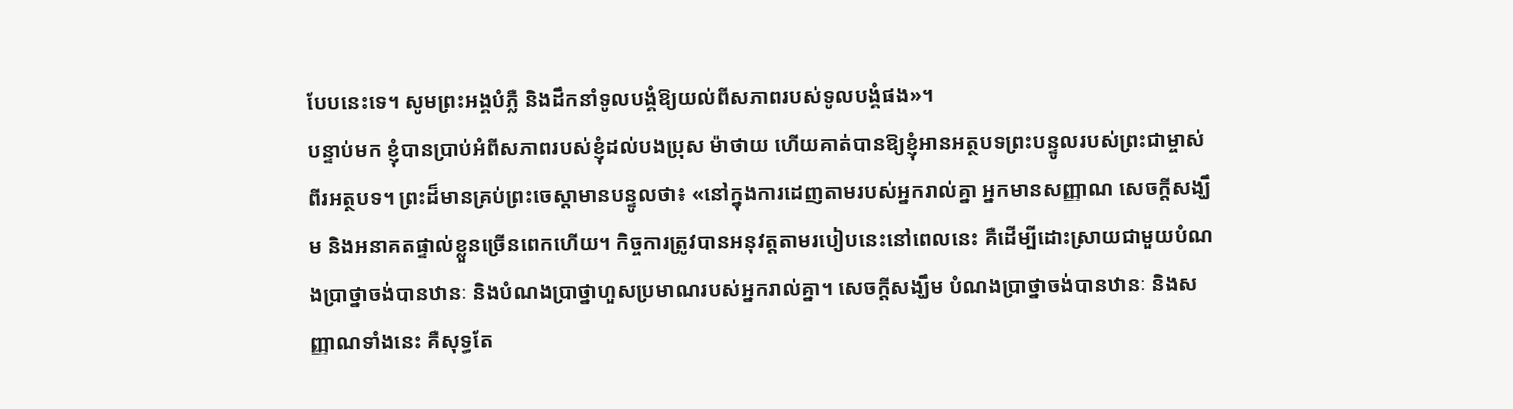បែបនេះទេ។ សូមព្រះអង្គបំភ្លឺ និងដឹកនាំទូលបង្គំឱ្យយល់ពីសភាពរបស់ទូលបង្គំផង»។
បន្ទាប់មក ខ្ញុំបានប្រាប់អំពីសភាពរបស់ខ្ញុំដល់បងប្រុស ម៉ាថាយ ហើយគាត់បានឱ្យខ្ញុំអានអត្ថបទព្រះបន្ទូលរបស់ព្រះជាម្ចាស់ពីរអត្ថបទ។ ព្រះដ៏មានគ្រប់ព្រះចេស្ដាមានបន្ទូលថា៖ «នៅក្នុងការដេញតាមរបស់អ្នករាល់គ្នា អ្នកមានសញ្ញាណ សេចក្តីសង្ឃឹម និងអនាគតផ្ទាល់ខ្លួនច្រើនពេកហើយ។ កិច្ចការត្រូវបានអនុវត្តតាមរបៀបនេះនៅពេលនេះ គឺដើម្បីដោះស្រាយជាមួយបំណងប្រាថ្នាចង់បានឋានៈ និងបំណងប្រាថ្នាហួសប្រមាណរបស់អ្នករាល់គ្នា។ សេចក្ដីសង្ឃឹម បំណងប្រាថ្នាចង់បានឋានៈ និងសញ្ញាណទាំងនេះ គឺសុទ្ធតែ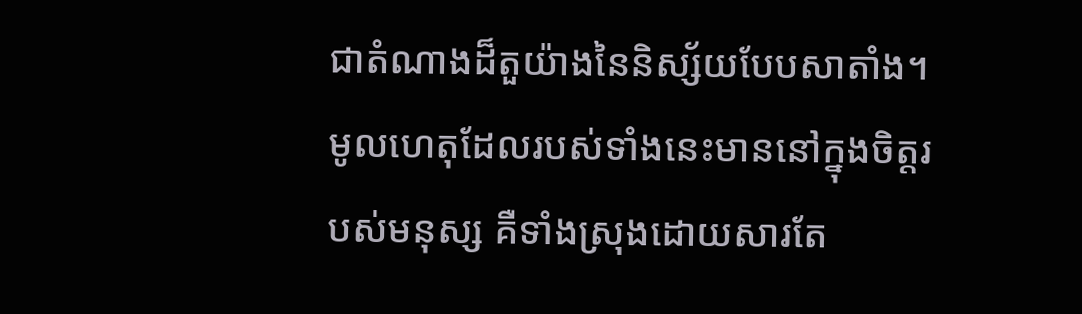ជាតំណាងដ៏តួយ៉ាងនៃនិស្ស័យបែបសាតាំង។ មូលហេតុដែលរបស់ទាំងនេះមាននៅក្នុងចិត្តរបស់មនុស្ស គឺទាំងស្រុងដោយសារតែ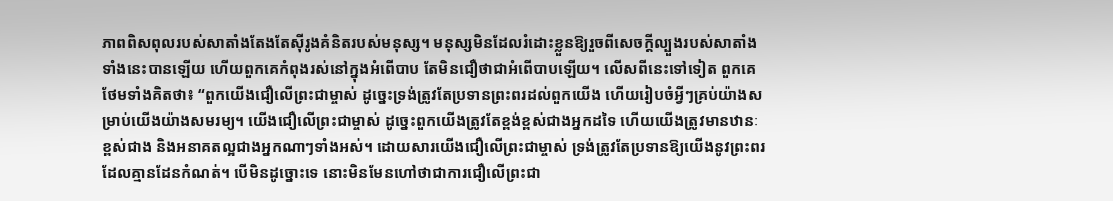ភាពពិសពុលរបស់សាតាំងតែងតែស៊ីរូងគំនិតរបស់មនុស្ស។ មនុស្សមិនដែលរំដោះខ្លួនឱ្យរួចពីសេចក្ដីល្បួងរបស់សាតាំងទាំងនេះបានឡើយ ហើយពួកគេកំពុងរស់នៅក្នុងអំពើបាប តែមិនជឿថាជាអំពើបាបឡើយ។ លើសពីនេះទៅទៀត ពួកគេថែមទាំងគិតថា៖ “ពួកយើងជឿលើព្រះជាម្ចាស់ ដូច្នេះទ្រង់ត្រូវតែប្រទានព្រះពរដល់ពួកយើង ហើយរៀបចំអ្វីៗគ្រប់យ៉ាងសម្រាប់យើងយ៉ាងសមរម្យ។ យើងជឿលើព្រះជាម្ចាស់ ដូច្នេះពួកយើងត្រូវតែខ្ពង់ខ្ពស់ជាងអ្នកដទៃ ហើយយើងត្រូវមានឋានៈខ្ពស់ជាង និងអនាគតល្អជាងអ្នកណាៗទាំងអស់។ ដោយសារយើងជឿលើព្រះជាម្ចាស់ ទ្រង់ត្រូវតែប្រទានឱ្យយើងនូវព្រះពរដែលគ្មានដែនកំណត់។ បើមិនដូច្នោះទេ នោះមិនមែនហៅថាជាការជឿលើព្រះជា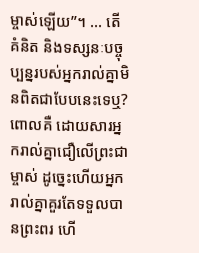ម្ចាស់ឡើយ”។ ... តើគំនិត និងទស្សនៈបច្ចុប្បន្នរបស់អ្នករាល់គ្នាមិនពិតជាបែបនេះទេឬ? ពោលគឺ ដោយសារអ្នករាល់គ្នាជឿលើព្រះជាម្ចាស់ ដូច្នេះហើយអ្នករាល់គ្នាគួរតែទទួលបានព្រះពរ ហើ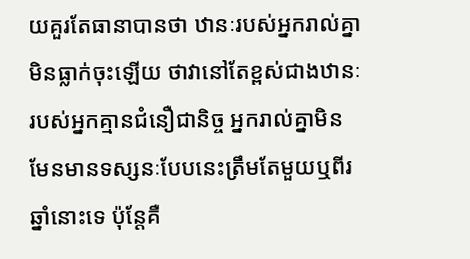យគួរតែធានាបានថា ឋានៈរបស់អ្នករាល់គ្នាមិនធ្លាក់ចុះឡើយ ថាវានៅតែខ្ពស់ជាងឋានៈរបស់អ្នកគ្មានជំនឿជានិច្ច អ្នករាល់គ្នាមិនមែនមានទស្សនៈបែបនេះត្រឹមតែមួយឬពីរឆ្នាំនោះទេ ប៉ុន្តែគឺ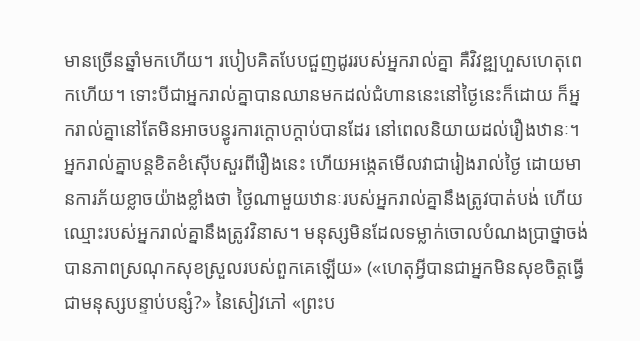មានច្រើនឆ្នាំមកហើយ។ របៀបគិតបែបជួញដូររបស់អ្នករាល់គ្នា គឺវិវឌ្ឍហួសហេតុពេកហើយ។ ទោះបីជាអ្នករាល់គ្នាបានឈានមកដល់ជំហាននេះនៅថ្ងៃនេះក៏ដោយ ក៏អ្នករាល់គ្នានៅតែមិនអាចបន្ធូរការក្ដោបក្ដាប់បានដែរ នៅពេលនិយាយដល់រឿងឋានៈ។ អ្នករាល់គ្នាបន្តខិតខំស៊ើបសួរពីរឿងនេះ ហើយអង្កេតមើលវាជារៀងរាល់ថ្ងៃ ដោយមានការភ័យខ្លាចយ៉ាងខ្លាំងថា ថ្ងៃណាមួយឋានៈរបស់អ្នករាល់គ្នានឹងត្រូវបាត់បង់ ហើយឈ្មោះរបស់អ្នករាល់គ្នានឹងត្រូវវិនាស។ មនុស្សមិនដែលទម្លាក់ចោលបំណងប្រាថ្នាចង់បានភាពស្រណុកសុខស្រួលរបស់ពួកគេឡើយ» («ហេតុអ្វីបានជាអ្នកមិនសុខចិត្តធ្វើជាមនុស្សបន្ទាប់បន្សំ?» នៃសៀវភៅ «ព្រះប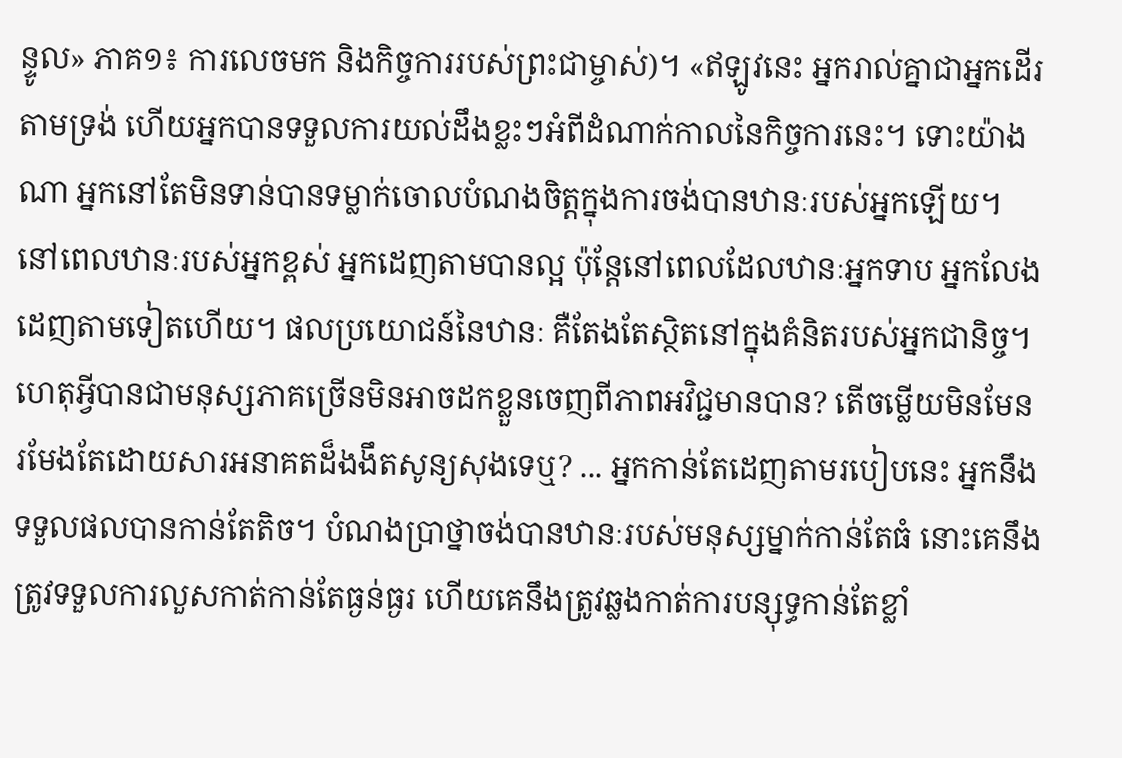ន្ទូល» ភាគ១៖ ការលេចមក និងកិច្ចការរបស់ព្រះជាម្ចាស់)។ «ឥឡូវនេះ អ្នករាល់គ្នាជាអ្នកដើរតាមទ្រង់ ហើយអ្នកបានទទួលការយល់ដឹងខ្លះៗអំពីដំណាក់កាលនៃកិច្ចការនេះ។ ទោះយ៉ាងណា អ្នកនៅតែមិនទាន់បានទម្លាក់ចោលបំណងចិត្តក្នុងការចង់បានឋានៈរបស់អ្នកឡើយ។ នៅពេលឋានៈរបស់អ្នកខ្ពស់ អ្នកដេញតាមបានល្អ ប៉ុន្តែនៅពេលដែលឋានៈអ្នកទាប អ្នកលែងដេញតាមទៀតហើយ។ ផលប្រយោជន៍នៃឋានៈ គឺតែងតែស្ថិតនៅក្នុងគំនិតរបស់អ្នកជានិច្ច។ ហេតុអ្វីបានជាមនុស្សភាគច្រើនមិនអាចដកខ្លួនចេញពីភាពអវិជ្ជមានបាន? តើចម្លើយមិនមែនរមែងតែដោយសារអនាគតដ៏ងងឹតសូន្យសុងទេឬ? ... អ្នកកាន់តែដេញតាមរបៀបនេះ អ្នកនឹងទទួលផលបានកាន់តែតិច។ បំណងប្រាថ្នាចង់បានឋានៈរបស់មនុស្សម្នាក់កាន់តែធំ នោះគេនឹងត្រូវទទួលការលួសកាត់កាន់តែធ្ងន់ធ្ងរ ហើយគេនឹងត្រូវឆ្លងកាត់ការបន្សុទ្ធកាន់តែខ្លាំ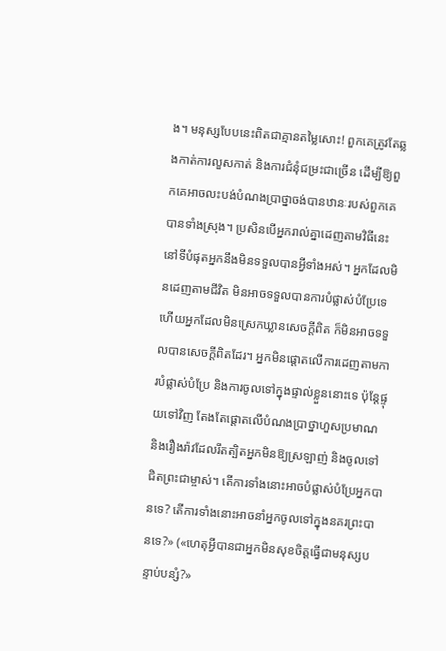ង។ មនុស្សបែបនេះពិតជាគ្មានតម្លៃសោះ! ពួកគេត្រូវតែឆ្លងកាត់ការលួសកាត់ និងការជំនុំជម្រះជាច្រើន ដើម្បីឱ្យពួកគេអាចលះបង់បំណងប្រាថ្នាចង់បានឋានៈរបស់ពួកគេបានទាំងស្រុង។ ប្រសិនបើអ្នករាល់គ្នាដេញតាមវិធីនេះ នៅទីបំផុតអ្នកនឹងមិនទទួលបានអ្វីទាំងអស់។ អ្នកដែលមិនដេញតាមជីវិត មិនអាចទទួលបានការបំផ្លាស់បំប្រែទេ ហើយអ្នកដែលមិនស្រេកឃ្លានសេចក្ដីពិត ក៏មិនអាចទទួលបានសេចក្ដីពិតដែរ។ អ្នកមិនផ្តោតលើការដេញតាមការបំផ្លាស់បំប្រែ និងការចូលទៅក្នុងផ្ទាល់ខ្លួននោះទេ ប៉ុន្តែផ្ទុយទៅវិញ តែងតែផ្តោតលើបំណងប្រាថ្នាហួសប្រមាណ និងរឿងរ៉ាវដែលរឹតត្បិតអ្នកមិនឱ្យស្រឡាញ់ និងចូលទៅជិតព្រះជាម្ចាស់។ តើការទាំងនោះអាចបំផ្លាស់បំប្រែអ្នកបានទេ? តើការទាំងនោះអាចនាំអ្នកចូលទៅក្នុងនគរព្រះបានទេ?» («ហេតុអ្វីបានជាអ្នកមិនសុខចិត្តធ្វើជាមនុស្សបន្ទាប់បន្សំ?»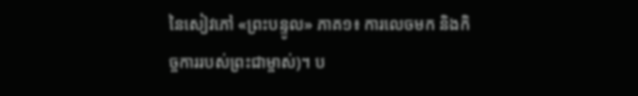នៃសៀវភៅ «ព្រះបន្ទូល» ភាគ១៖ ការលេចមក និងកិច្ចការរបស់ព្រះជាម្ចាស់)។ ប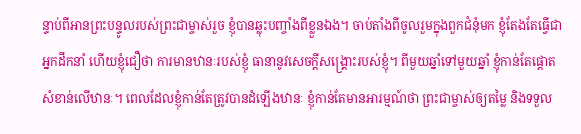ន្ទាប់ពីអានព្រះបន្ទូលរបស់ព្រះជាម្ចាស់រួច ខ្ញុំបានឆ្លុះបញ្ចាំងពីខ្លួនឯង។ ចាប់តាំងពីចូលរួមក្នុងពួកជំនុំមក ខ្ញុំតែងតែធ្វើជាអ្នកដឹកនាំ ហើយខ្ញុំជឿថា ការមានឋានៈរបស់ខ្ញុំ ធានានូវសេចក្ដីសង្រ្គោះរបស់ខ្ញុំ។ ពីមួយឆ្នាំទៅមួយឆ្នាំ ខ្ញុំកាន់តែផ្ដោតសំខាន់លើឋានៈ។ ពេលដែលខ្ញុំកាន់តែត្រូវបានដំឡើងឋានៈ ខ្ញុំកាន់តែមានអារម្មណ៍ថា ព្រះជាម្ចាស់ឲ្យតម្លៃ និងទទួល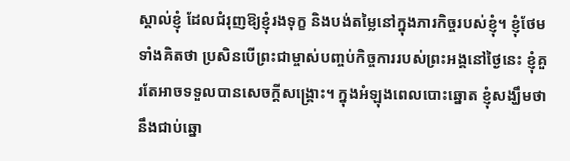ស្គាល់ខ្ញុំ ដែលជំរុញឱ្យខ្ញុំរងទុក្ខ និងបង់តម្លៃនៅក្នុងភារកិច្ចរបស់ខ្ញុំ។ ខ្ញុំថែមទាំងគិតថា ប្រសិនបើព្រះជាម្ចាស់បញ្ចប់កិច្ចការរបស់ព្រះអង្គនៅថ្ងៃនេះ ខ្ញុំគួរតែអាចទទួលបានសេចក្ដីសង្រ្គោះ។ ក្នុងអំឡុងពេលបោះឆ្នោត ខ្ញុំសង្ឃឹមថានឹងជាប់ឆ្នោ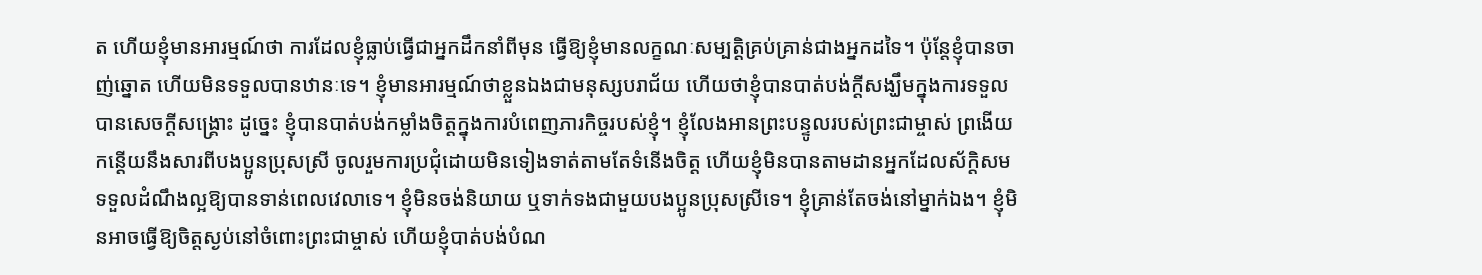ត ហើយខ្ញុំមានអារម្មណ៍ថា ការដែលខ្ញុំធ្លាប់ធ្វើជាអ្នកដឹកនាំពីមុន ធ្វើឱ្យខ្ញុំមានលក្ខណៈសម្បត្តិគ្រប់គ្រាន់ជាងអ្នកដទៃ។ ប៉ុន្តែខ្ញុំបានចាញ់ឆ្នោត ហើយមិនទទួលបានឋានៈទេ។ ខ្ញុំមានអារម្មណ៍ថាខ្លួនឯងជាមនុស្សបរាជ័យ ហើយថាខ្ញុំបានបាត់បង់ក្តីសង្ឃឹមក្នុងការទទួលបានសេចក្ដីសង្គ្រោះ ដូច្នេះ ខ្ញុំបានបាត់បង់កម្លាំងចិត្តក្នុងការបំពេញភារកិច្ចរបស់ខ្ញុំ។ ខ្ញុំលែងអានព្រះបន្ទូលរបស់ព្រះជាម្ចាស់ ព្រងើយកន្តើយនឹងសារពីបងប្អូនប្រុសស្រី ចូលរួមការប្រជុំដោយមិនទៀងទាត់តាមតែទំនើងចិត្ត ហើយខ្ញុំមិនបានតាមដានអ្នកដែលស័ក្តិសមទទួលដំណឹងល្អឱ្យបានទាន់ពេលវេលាទេ។ ខ្ញុំមិនចង់និយាយ ឬទាក់ទងជាមួយបងប្អូនប្រុសស្រីទេ។ ខ្ញុំគ្រាន់តែចង់នៅម្នាក់ឯង។ ខ្ញុំមិនអាចធ្វើឱ្យចិត្តស្ងប់នៅចំពោះព្រះជាម្ចាស់ ហើយខ្ញុំបាត់បង់បំណ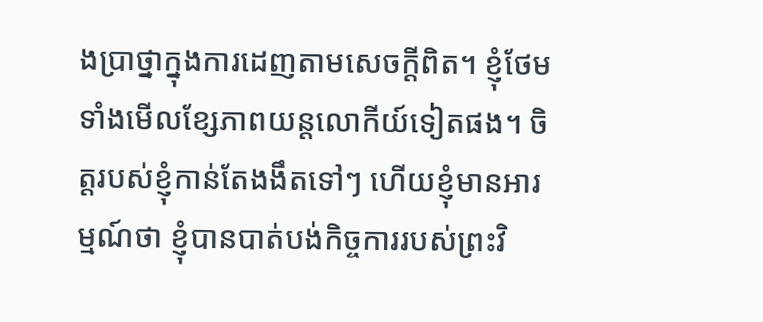ងប្រាថ្នាក្នុងការដេញតាមសេចក្ដីពិត។ ខ្ញុំថែមទាំងមើលខ្សែភាពយន្តលោកីយ៍ទៀតផង។ ចិត្តរបស់ខ្ញុំកាន់តែងងឹតទៅៗ ហើយខ្ញុំមានអារម្មណ៍ថា ខ្ញុំបានបាត់បង់កិច្ចការរបស់ព្រះវិ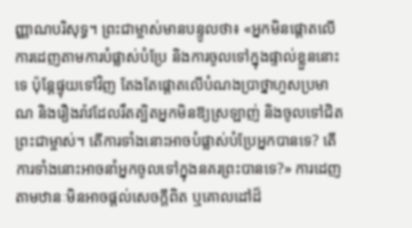ញ្ញាណបរិសុទ្ធ។ ព្រះជាម្ចាស់មានបន្ទូលថា៖ «អ្នកមិនផ្តោតលើការដេញតាមការបំផ្លាស់បំប្រែ និងការចូលទៅក្នុងផ្ទាល់ខ្លួននោះទេ ប៉ុន្តែផ្ទុយទៅវិញ តែងតែផ្តោតលើបំណងប្រាថ្នាហួសប្រមាណ និងរឿងរ៉ាវដែលរឹតត្បិតអ្នកមិនឱ្យស្រឡាញ់ និងចូលទៅជិតព្រះជាម្ចាស់។ តើការទាំងនោះអាចបំផ្លាស់បំប្រែអ្នកបានទេ? តើការទាំងនោះអាចនាំអ្នកចូលទៅក្នុងនគរព្រះបានទេ?» ការដេញតាមឋានៈមិនអាចផ្តល់សេចក្ដីពិត ឬគោលដៅដ៏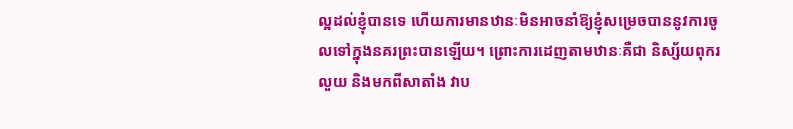ល្អដល់ខ្ញុំបានទេ ហើយការមានឋានៈមិនអាចនាំឱ្យខ្ញុំសម្រេចបាននូវការចូលទៅក្នុងនគរព្រះបានឡើយ។ ព្រោះការដេញតាមឋានៈគឺជា និស្ស័យពុករលួយ និងមកពីសាតាំង វាប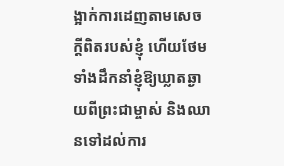ង្អាក់ការដេញតាមសេចក្ដីពិតរបស់ខ្ញុំ ហើយថែមទាំងដឹកនាំខ្ញុំឱ្យឃ្លាតឆ្ងាយពីព្រះជាម្ចាស់ និងឈានទៅដល់ការ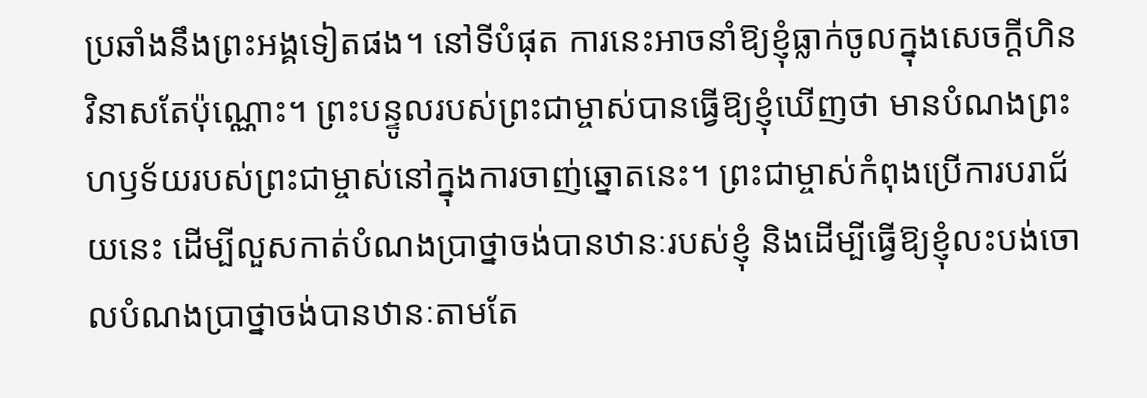ប្រឆាំងនឹងព្រះអង្គទៀតផង។ នៅទីបំផុត ការនេះអាចនាំឱ្យខ្ញុំធ្លាក់ចូលក្នុងសេចក្ដីហិនវិនាសតែប៉ុណ្ណោះ។ ព្រះបន្ទូលរបស់ព្រះជាម្ចាស់បានធ្វើឱ្យខ្ញុំឃើញថា មានបំណងព្រះហឫទ័យរបស់ព្រះជាម្ចាស់នៅក្នុងការចាញ់ឆ្នោតនេះ។ ព្រះជាម្ចាស់កំពុងប្រើការបរាជ័យនេះ ដើម្បីលួសកាត់បំណងប្រាថ្នាចង់បានឋានៈរបស់ខ្ញុំ និងដើម្បីធ្វើឱ្យខ្ញុំលះបង់ចោលបំណងប្រាថ្នាចង់បានឋានៈតាមតែ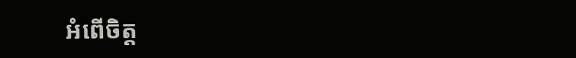អំពើចិត្ត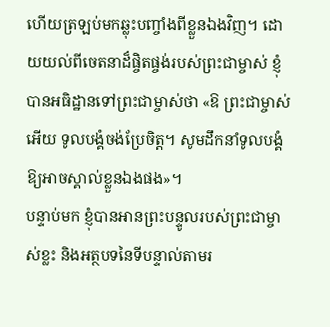ហើយត្រឡប់មកឆ្លុះបញ្ចាំងពីខ្លួនឯងវិញ។ ដោយយល់ពីចេតនាដ៏ផ្ចិតផ្ចង់របស់ព្រះជាម្ចាស់ ខ្ញុំបានអធិដ្ឋានទៅព្រះជាម្ចាស់ថា «ឱ ព្រះជាម្ចាស់អើយ ទូលបង្គំចង់ប្រែចិត្ត។ សូមដឹកនាំទូលបង្គំឱ្យអាចស្គាល់ខ្លួនឯងផង»។
បន្ទាប់មក ខ្ញុំបានអានព្រះបន្ទូលរបស់ព្រះជាម្ចាស់ខ្លះ និងអត្ថបទនៃទីបន្ទាល់តាមរ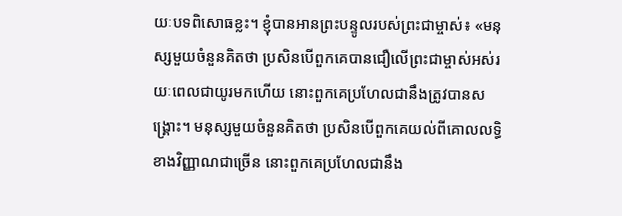យៈបទពិសោធខ្លះ។ ខ្ញុំបានអានព្រះបន្ទូលរបស់ព្រះជាម្ចាស់៖ «មនុស្សមួយចំនួនគិតថា ប្រសិនបើពួកគេបានជឿលើព្រះជាម្ចាស់អស់រយៈពេលជាយូរមកហើយ នោះពួកគេប្រហែលជានឹងត្រូវបានសង្គ្រោះ។ មនុស្សមួយចំនួនគិតថា ប្រសិនបើពួកគេយល់ពីគោលលទ្ធិខាងវិញ្ញាណជាច្រើន នោះពួកគេប្រហែលជានឹង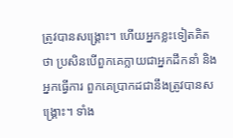ត្រូវបានសង្គ្រោះ។ ហើយអ្នកខ្លះទៀតគិតថា ប្រសិនបើពួកគេក្លាយជាអ្នកដឹកនាំ និងអ្នកធ្វើការ ពួកគេប្រាកដជានឹងត្រូវបានសង្គ្រោះ។ ទាំង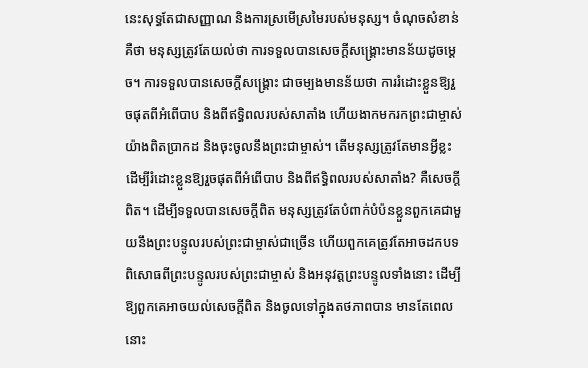នេះសុទ្ធតែជាសញ្ញាណ និងការស្រមើស្រមៃរបស់មនុស្ស។ ចំណុចសំខាន់គឺថា មនុស្សត្រូវតែយល់ថា ការទទួលបានសេចក្ដីសង្គ្រោះមានន័យដូចម្តេច។ ការទទួលបានសេចក្ដីសង្គ្រោះ ជាចម្បងមានន័យថា ការរំដោះខ្លួនឱ្យរួចផុតពីអំពើបាប និងពីឥទ្ធិពលរបស់សាតាំង ហើយងាកមករកព្រះជាម្ចាស់យ៉ាងពិតប្រាកដ និងចុះចូលនឹងព្រះជាម្ចាស់។ តើមនុស្សត្រូវតែមានអ្វីខ្លះ ដើម្បីរំដោះខ្លួនឱ្យរួចផុតពីអំពើបាប និងពីឥទ្ធិពលរបស់សាតាំង? គឺសេចក្ដីពិត។ ដើម្បីទទួលបានសេចក្ដីពិត មនុស្សត្រូវតែបំពាក់បំប៉នខ្លួនពួកគេជាមួយនឹងព្រះបន្ទូលរបស់ព្រះជាម្ចាស់ជាច្រើន ហើយពួកគេត្រូវតែអាចដកបទពិសោធពីព្រះបន្ទូលរបស់ព្រះជាម្ចាស់ និងអនុវត្តព្រះបន្ទូលទាំងនោះ ដើម្បីឱ្យពួកគេអាចយល់សេចក្ដីពិត និងចូលទៅក្នុងតថភាពបាន មានតែពេលនោះ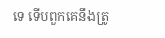ទេ ទើបពួកគេនឹងត្រូ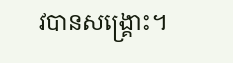វបានសង្គ្រោះ។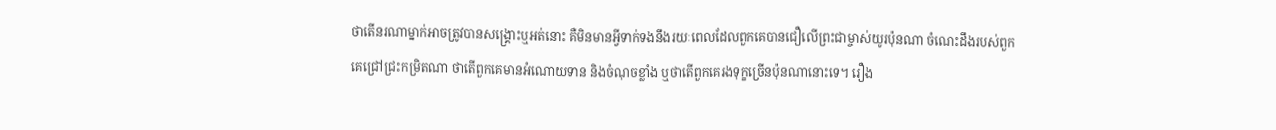ថាតើនរណាម្នាក់អាចត្រូវបានសង្គ្រោះឬអត់នោះ គឺមិនមានអ្វីទាក់ទងនឹងរយៈពេលដែលពួកគេបានជឿលើព្រះជាម្ចាស់យូរប៉ុនណា ចំណេះដឹងរបស់ពួកគេជ្រៅជ្រះកម្រិតណា ថាតើពួកគេមានអំណោយទាន និងចំណុចខ្លាំង ឬថាតើពួកគេរងទុក្ខច្រើនប៉ុនណានោះទេ។ រឿង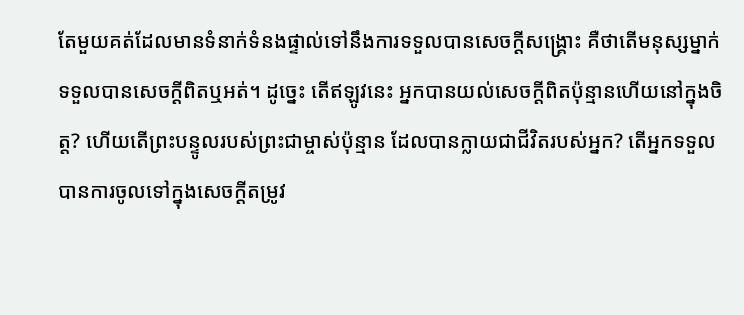តែមួយគត់ដែលមានទំនាក់ទំនងផ្ទាល់ទៅនឹងការទទួលបានសេចក្ដីសង្គ្រោះ គឺថាតើមនុស្សម្នាក់ទទួលបានសេចក្ដីពិតឬអត់។ ដូច្នេះ តើឥឡូវនេះ អ្នកបានយល់សេចក្ដីពិតប៉ុន្មានហើយនៅក្នុងចិត្ត? ហើយតើព្រះបន្ទូលរបស់ព្រះជាម្ចាស់ប៉ុន្មាន ដែលបានក្លាយជាជីវិតរបស់អ្នក? តើអ្នកទទួលបានការចូលទៅក្នុងសេចក្ដីតម្រូវ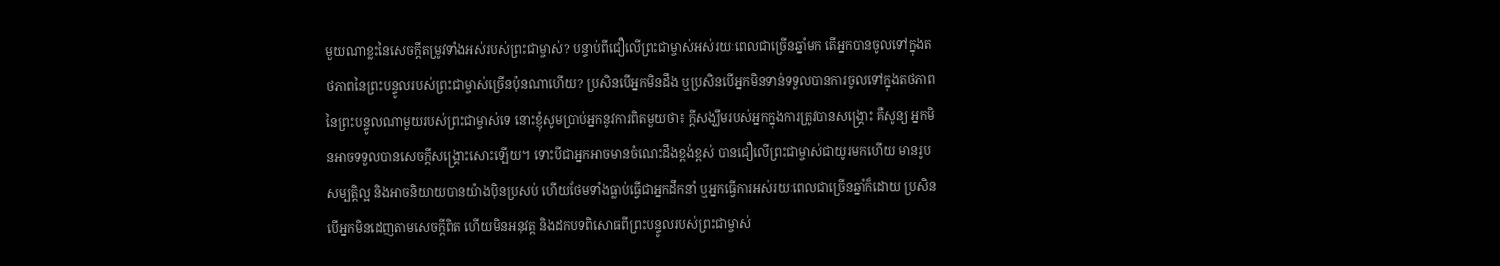មួយណាខ្លះនៃសេចក្ដីតម្រូវទាំងអស់របស់ព្រះជាម្ចាស់? បន្ទាប់ពីជឿលើព្រះជាម្ចាស់អស់រយៈពេលជាច្រើនឆ្នាំមក តើអ្នកបានចូលទៅក្នុងតថភាពនៃព្រះបន្ទូលរបស់ព្រះជាម្ចាស់ច្រើនប៉ុនណាហើយ? ប្រសិនបើអ្នកមិនដឹង ឬប្រសិនបើអ្នកមិនទាន់ទទួលបានការចូលទៅក្នុងតថភាពនៃព្រះបន្ទូលណាមួយរបស់ព្រះជាម្ចាស់ទេ នោះខ្ញុំសូមប្រាប់អ្នកនូវការពិតមួយថា៖ ក្តីសង្ឃឹមរបស់អ្នកក្នុងការត្រូវបានសង្គ្រោះ គឺសូន្យ អ្នកមិនអាចទទួលបានសេចក្ដីសង្គ្រោះសោះឡើយ។ ទោះបីជាអ្នកអាចមានចំណេះដឹងខ្ពង់ខ្ពស់ បានជឿលើព្រះជាម្ចាស់ជាយូរមកហើយ មានរូបសម្បត្តិល្អ និងអាចនិយាយបានយ៉ាងប៉ិនប្រសប់ ហើយថែមទាំងធ្លាប់ធ្វើជាអ្នកដឹកនាំ ឬអ្នកធ្វើការអស់រយៈពេលជាច្រើនឆ្នាំក៏ដោយ ប្រសិនបើអ្នកមិនដេញតាមសេចក្ដីពិត ហើយមិនអនុវត្ត និងដកបទពិសោធពីព្រះបន្ទូលរបស់ព្រះជាម្ចាស់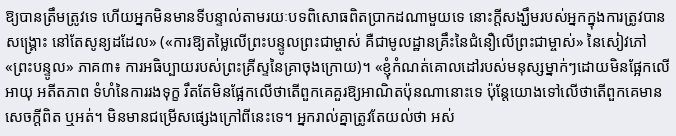ឱ្យបានត្រឹមត្រូវទេ ហើយអ្នកមិនមានទីបន្ទាល់តាមរយៈបទពិសោធពិតប្រាកដណាមួយទេ នោះក្តីសង្ឃឹមរបស់អ្នកក្នុងការត្រូវបានសង្គ្រោះ នៅតែសូន្យដដែល» («ការឱ្យតម្លៃលើព្រះបន្ទូលព្រះជាម្ចាស់ គឺជាមូលដ្ឋានគ្រឹះនៃជំនឿលើព្រះជាម្ចាស់» នៃសៀវភៅ «ព្រះបន្ទូល» ភាគ៣៖ ការអធិប្បាយរបស់ព្រះគ្រីស្ទនៃគ្រាចុងក្រោយ)។ «ខ្ញុំកំណត់គោលដៅរបស់មនុស្សម្នាក់ៗដោយមិនផ្អែកលើអាយុ អតីតភាព ទំហំនៃការរងទុក្ខ រឹតតែមិនផ្អែកលើថាតើពួកគេគួរឱ្យអាណិតប៉ុនណានោះទេ ប៉ុន្តែយោងទៅលើថាតើពួកគេមានសេចក្ដីពិត ឬអត់។ មិនមានជម្រើសផ្សេងក្រៅពីនេះទេ។ អ្នករាល់គ្នាត្រូវតែយល់ថា អស់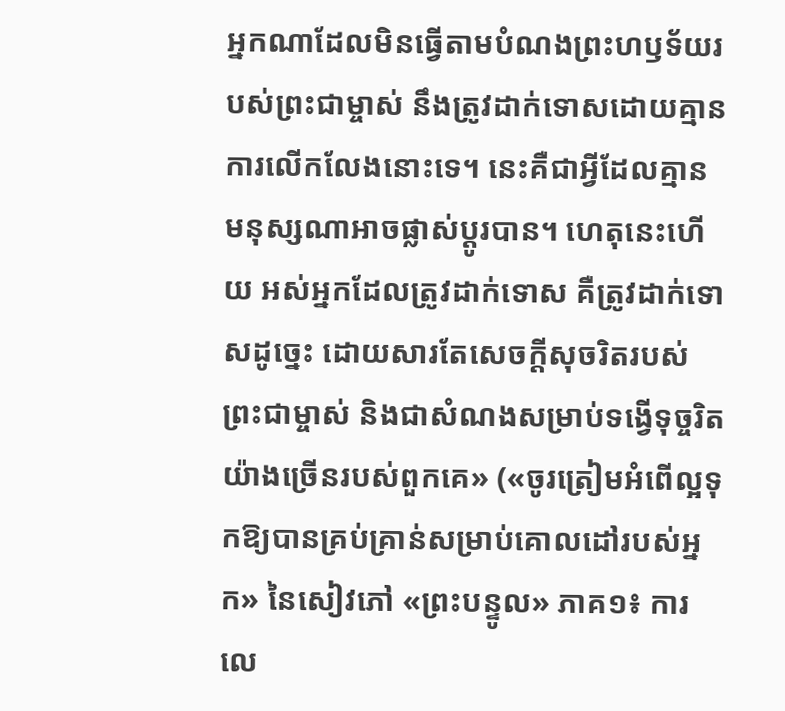អ្នកណាដែលមិនធ្វើតាមបំណងព្រះហឫទ័យរបស់ព្រះជាម្ចាស់ នឹងត្រូវដាក់ទោសដោយគ្មានការលើកលែងនោះទេ។ នេះគឺជាអ្វីដែលគ្មានមនុស្សណាអាចផ្លាស់ប្តូរបាន។ ហេតុនេះហើយ អស់អ្នកដែលត្រូវដាក់ទោស គឺត្រូវដាក់ទោសដូច្នេះ ដោយសារតែសេចក្ដីសុចរិតរបស់ព្រះជាម្ចាស់ និងជាសំណងសម្រាប់ទង្វើទុច្ចរិតយ៉ាងច្រើនរបស់ពួកគេ» («ចូរត្រៀមអំពើល្អទុកឱ្យបានគ្រប់គ្រាន់សម្រាប់គោលដៅរបស់អ្នក» នៃសៀវភៅ «ព្រះបន្ទូល» ភាគ១៖ ការលេ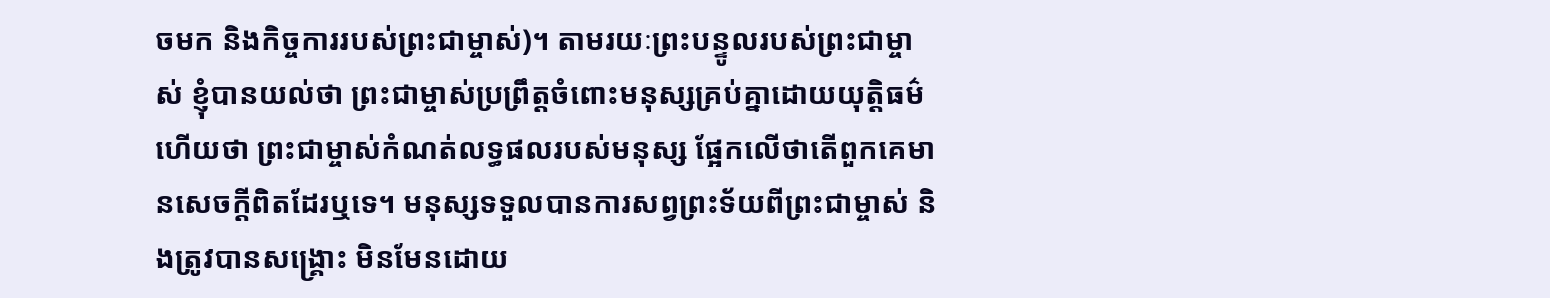ចមក និងកិច្ចការរបស់ព្រះជាម្ចាស់)។ តាមរយៈព្រះបន្ទូលរបស់ព្រះជាម្ចាស់ ខ្ញុំបានយល់ថា ព្រះជាម្ចាស់ប្រព្រឹត្តចំពោះមនុស្សគ្រប់គ្នាដោយយុត្តិធម៌ ហើយថា ព្រះជាម្ចាស់កំណត់លទ្ធផលរបស់មនុស្ស ផ្អែកលើថាតើពួកគេមានសេចក្ដីពិតដែរឬទេ។ មនុស្សទទួលបានការសព្វព្រះទ័យពីព្រះជាម្ចាស់ និងត្រូវបានសង្រ្គោះ មិនមែនដោយ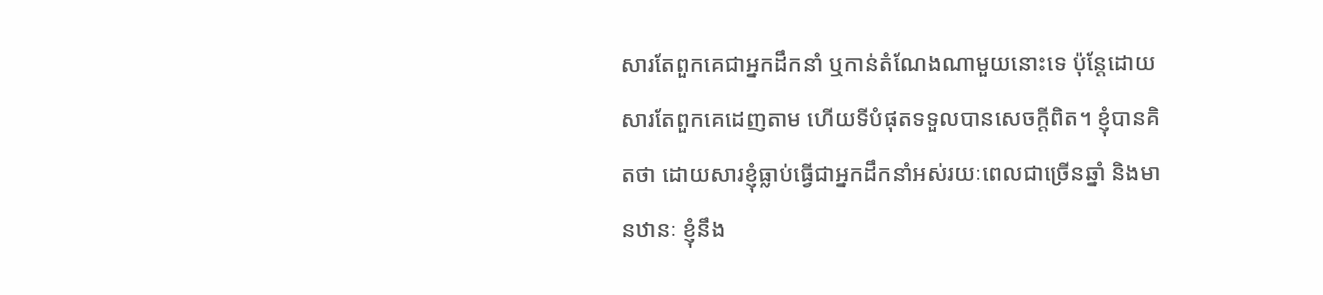សារតែពួកគេជាអ្នកដឹកនាំ ឬកាន់តំណែងណាមួយនោះទេ ប៉ុន្តែដោយសារតែពួកគេដេញតាម ហើយទីបំផុតទទួលបានសេចក្ដីពិត។ ខ្ញុំបានគិតថា ដោយសារខ្ញុំធ្លាប់ធ្វើជាអ្នកដឹកនាំអស់រយៈពេលជាច្រើនឆ្នាំ និងមានឋានៈ ខ្ញុំនឹង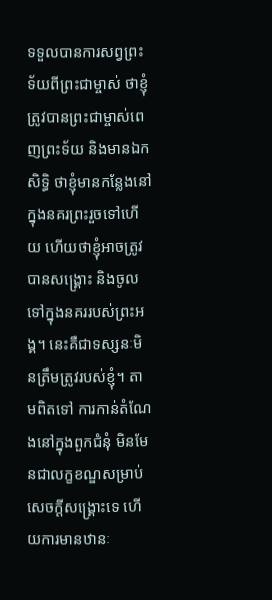ទទួលបានការសព្វព្រះទ័យពីព្រះជាម្ចាស់ ថាខ្ញុំត្រូវបានព្រះជាម្ចាស់ពេញព្រះទ័យ និងមានឯកសិទ្ធិ ថាខ្ញុំមានកន្លែងនៅក្នុងនគរព្រះរួចទៅហើយ ហើយថាខ្ញុំអាចត្រូវបានសង្រ្គោះ និងចូលទៅក្នុងនគររបស់ព្រះអង្គ។ នេះគឺជាទស្សនៈមិនត្រឹមត្រូវរបស់ខ្ញុំ។ តាមពិតទៅ ការកាន់តំណែងនៅក្នុងពួកជំនុំ មិនមែនជាលក្ខខណ្ឌសម្រាប់សេចក្ដីសង្រ្គោះទេ ហើយការមានឋានៈ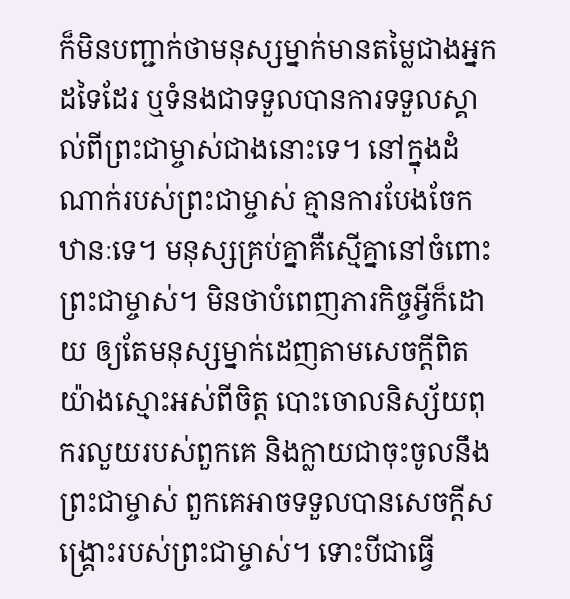ក៏មិនបញ្ជាក់ថាមនុស្សម្នាក់មានតម្លៃជាងអ្នកដទៃដែរ ឬទំនងជាទទួលបានការទទួលស្គាល់ពីព្រះជាម្ចាស់ជាងនោះទេ។ នៅក្នុងដំណាក់របស់ព្រះជាម្ចាស់ គ្មានការបែងចែកឋានៈទេ។ មនុស្សគ្រប់គ្នាគឺស្មើគ្នានៅចំពោះព្រះជាម្ចាស់។ មិនថាបំពេញភារកិច្ចអ្វីក៏ដោយ ឲ្យតែមនុស្សម្នាក់ដេញតាមសេចក្ដីពិតយ៉ាងស្មោះអស់ពីចិត្ត បោះចោលនិស្ស័យពុករលួយរបស់ពួកគេ និងក្លាយជាចុះចូលនឹងព្រះជាម្ចាស់ ពួកគេអាចទទួលបានសេចក្ដីសង្រ្គោះរបស់ព្រះជាម្ចាស់។ ទោះបីជាធ្វើ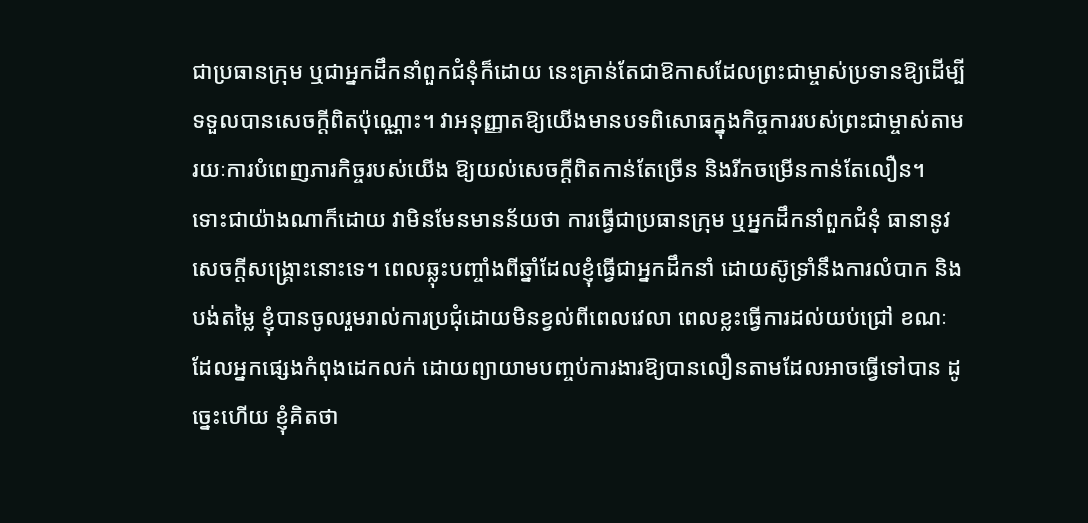ជាប្រធានក្រុម ឬជាអ្នកដឹកនាំពួកជំនុំក៏ដោយ នេះគ្រាន់តែជាឱកាសដែលព្រះជាម្ចាស់ប្រទានឱ្យដើម្បីទទួលបានសេចក្ដីពិតប៉ុណ្ណោះ។ វាអនុញ្ញាតឱ្យយើងមានបទពិសោធក្នុងកិច្ចការរបស់ព្រះជាម្ចាស់តាមរយៈការបំពេញភារកិច្ចរបស់យើង ឱ្យយល់សេចក្ដីពិតកាន់តែច្រើន និងរីកចម្រើនកាន់តែលឿន។ ទោះជាយ៉ាងណាក៏ដោយ វាមិនមែនមានន័យថា ការធ្វើជាប្រធានក្រុម ឬអ្នកដឹកនាំពួកជំនុំ ធានានូវសេចក្ដីសង្រ្គោះនោះទេ។ ពេលឆ្លុះបញ្ចាំងពីឆ្នាំដែលខ្ញុំធ្វើជាអ្នកដឹកនាំ ដោយស៊ូទ្រាំនឹងការលំបាក និងបង់តម្លៃ ខ្ញុំបានចូលរួមរាល់ការប្រជុំដោយមិនខ្វល់ពីពេលវេលា ពេលខ្លះធ្វើការដល់យប់ជ្រៅ ខណៈដែលអ្នកផ្សេងកំពុងដេកលក់ ដោយព្យាយាមបញ្ចប់ការងារឱ្យបានលឿនតាមដែលអាចធ្វើទៅបាន ដូច្នេះហើយ ខ្ញុំគិតថា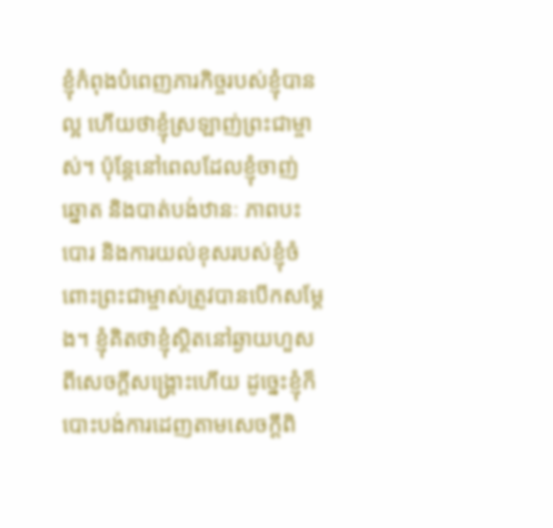ខ្ញុំកំពុងបំពេញភារកិច្ចរបស់ខ្ញុំបានល្អ ហើយថាខ្ញុំស្រឡាញ់ព្រះជាម្ចាស់។ ប៉ុន្តែនៅពេលដែលខ្ញុំចាញ់ឆ្នោត និងបាត់បង់ឋានៈ ភាពបះបោរ និងការយល់ខុសរបស់ខ្ញុំចំពោះព្រះជាម្ចាស់ត្រូវបានបើកសម្ដែង។ ខ្ញុំគិតថាខ្ញុំស្ថិតនៅឆ្ងាយហួសពីសេចក្ដីសង្គ្រោះហើយ ដូច្នេះខ្ញុំក៏បោះបង់ការដេញតាមសេចក្ដីពិ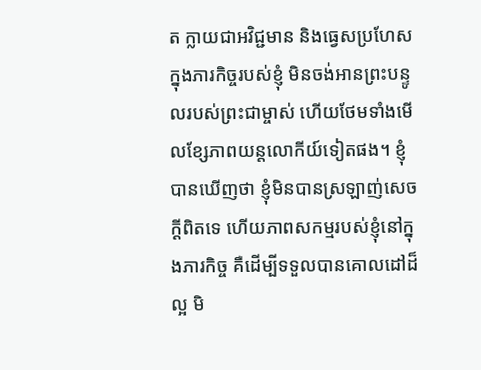ត ក្លាយជាអវិជ្ជមាន និងធ្វេសប្រហែសក្នុងភារកិច្ចរបស់ខ្ញុំ មិនចង់អានព្រះបន្ទូលរបស់ព្រះជាម្ចាស់ ហើយថែមទាំងមើលខ្សែភាពយន្តលោកីយ៍ទៀតផង។ ខ្ញុំបានឃើញថា ខ្ញុំមិនបានស្រឡាញ់សេចក្ដីពិតទេ ហើយភាពសកម្មរបស់ខ្ញុំនៅក្នុងភារកិច្ច គឺដើម្បីទទួលបានគោលដៅដ៏ល្អ មិ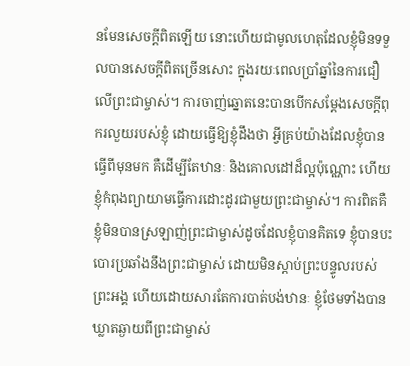នមែនសេចក្ដីពិតឡើយ នោះហើយជាមូលហេតុដែលខ្ញុំមិនទទួលបានសេចក្ដីពិតច្រើនសោះ ក្នុងរយៈពេលប្រាំឆ្នាំនៃការជឿលើព្រះជាម្ចាស់។ ការចាញ់ឆ្នោតនេះបានបើកសម្ដែងសេចក្ដីពុករលួយរបស់ខ្ញុំ ដោយធ្វើឱ្យខ្ញុំដឹងថា អ្វីគ្រប់យ៉ាងដែលខ្ញុំបានធ្វើពីមុនមក គឺដើម្បីតែឋានៈ និងគោលដៅដ៏ល្អប៉ុណ្ណោះ ហើយខ្ញុំកំពុងព្យាយាមធ្វើការដោះដូរជាមួយព្រះជាម្ចាស់។ ការពិតគឺ ខ្ញុំមិនបានស្រឡាញ់ព្រះជាម្ចាស់ដូចដែលខ្ញុំបានគិតទេ ខ្ញុំបានបះបោរប្រឆាំងនឹងព្រះជាម្ចាស់ ដោយមិនស្ដាប់ព្រះបន្ទូលរបស់ព្រះអង្គ ហើយដោយសារតែការបាត់បង់ឋានៈ ខ្ញុំថែមទាំងបានឃ្លាតឆ្ងាយពីព្រះជាម្ចាស់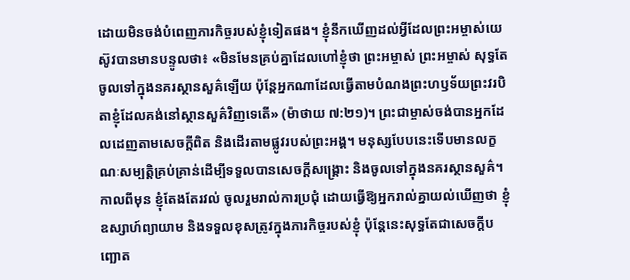ដោយមិនចង់បំពេញភារកិច្ចរបស់ខ្ញុំទៀតផង។ ខ្ញុំនឹកឃើញដល់អ្វីដែលព្រះអម្ចាស់យេស៊ូវបានមានបន្ទូលថា៖ «មិនមែនគ្រប់គ្នាដែលហៅខ្ញុំថា ព្រះអម្ចាស់ ព្រះអម្ចាស់ សុទ្ធតែចូលទៅក្នុងនគរស្ថានសួគ៌ឡើយ ប៉ុន្តែអ្នកណាដែលធ្វើតាមបំណងព្រះហឫទ័យព្រះវរបិតាខ្ញុំដែលគង់នៅស្ថានសួគ៌វិញទេតើ» (ម៉ាថាយ ៧:២១)។ ព្រះជាម្ចាស់ចង់បានអ្នកដែលដេញតាមសេចក្ដីពិត និងដើរតាមផ្លូវរបស់ព្រះអង្គ។ មនុស្សបែបនេះទើបមានលក្ខណៈសម្បត្តិគ្រប់គ្រាន់ដើម្បីទទួលបានសេចក្ដីសង្រ្គោះ និងចូលទៅក្នុងនគរស្ថានសួគ៌។ កាលពីមុន ខ្ញុំតែងតែរវល់ ចូលរួមរាល់ការប្រជុំ ដោយធ្វើឱ្យអ្នករាល់គ្នាយល់ឃើញថា ខ្ញុំឧស្សាហ៍ព្យាយាម និងទទួលខុសត្រូវក្នុងភារកិច្ចរបស់ខ្ញុំ ប៉ុន្តែនេះសុទ្ធតែជាសេចក្ដីបញ្ឆោត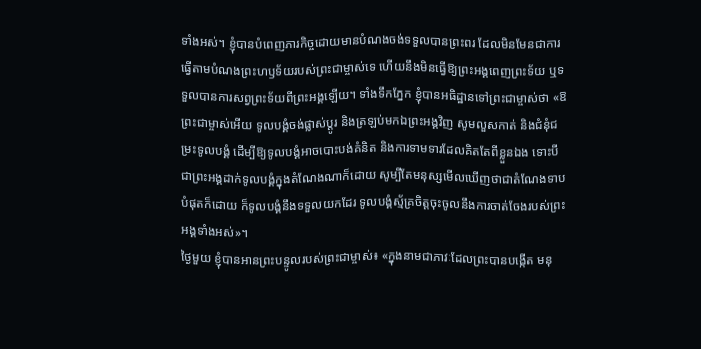ទាំងអស់។ ខ្ញុំបានបំពេញភារកិច្ចដោយមានបំណងចង់ទទួលបានព្រះពរ ដែលមិនមែនជាការធ្វើតាមបំណងព្រះហឫទ័យរបស់ព្រះជាម្ចាស់ទេ ហើយនឹងមិនធ្វើឱ្យព្រះអង្គពេញព្រះទ័យ ឬទទួលបានការសព្វព្រះទ័យពីព្រះអង្គឡើយ។ ទាំងទឹកភ្នែក ខ្ញុំបានអធិដ្ឋានទៅព្រះជាម្ចាស់ថា «ឱ ព្រះជាម្ចាស់អើយ ទូលបង្គំចង់ផ្លាស់ប្ដូរ និងត្រឡប់មកឯព្រះអង្គវិញ សូមលួសកាត់ និងជំនុំជម្រះទូលបង្គំ ដើម្បីឱ្យទូលបង្គំអាចបោះបង់គំនិត និងការទាមទារដែលគិតតែពីខ្លួនឯង ទោះបីជាព្រះអង្គដាក់ទូលបង្គំក្នុងតំណែងណាក៏ដោយ សូម្បីតែមនុស្សមើលឃើញថាជាតំណែងទាបបំផុតក៏ដោយ ក៏ទូលបង្គំនឹងទទួលយកដែរ ទូលបង្គំស្ម័គ្រចិត្តចុះចូលនឹងការចាត់ចែងរបស់ព្រះអង្គទាំងអស់»។
ថ្ងៃមួយ ខ្ញុំបានអានព្រះបន្ទូលរបស់ព្រះជាម្ចាស់៖ «ក្នុងនាមជាភាវៈដែលព្រះបានបង្កើត មនុ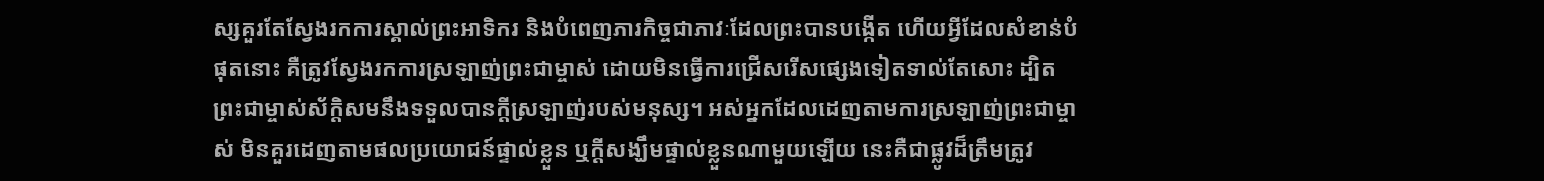ស្សគួរតែស្វែងរកការស្គាល់ព្រះអាទិករ និងបំពេញភារកិច្ចជាភាវៈដែលព្រះបានបង្កើត ហើយអ្វីដែលសំខាន់បំផុតនោះ គឺត្រូវស្វែងរកការស្រឡាញ់ព្រះជាម្ចាស់ ដោយមិនធ្វើការជ្រើសរើសផ្សេងទៀតទាល់តែសោះ ដ្បិតព្រះជាម្ចាស់ស័ក្តិសមនឹងទទួលបានក្តីស្រឡាញ់របស់មនុស្ស។ អស់អ្នកដែលដេញតាមការស្រឡាញ់ព្រះជាម្ចាស់ មិនគួរដេញតាមផលប្រយោជន៍ផ្ទាល់ខ្លួន ឬក្តីសង្ឃឹមផ្ទាល់ខ្លួនណាមួយឡើយ នេះគឺជាផ្លូវដ៏ត្រឹមត្រូវ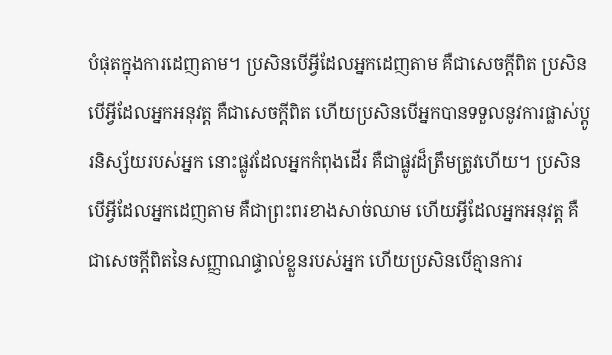បំផុតក្នុងការដេញតាម។ ប្រសិនបើអ្វីដែលអ្នកដេញតាម គឺជាសេចក្ដីពិត ប្រសិនបើអ្វីដែលអ្នកអនុវត្ត គឺជាសេចក្ដីពិត ហើយប្រសិនបើអ្នកបានទទួលនូវការផ្លាស់ប្ដូរនិស្ស័យរបស់អ្នក នោះផ្លូវដែលអ្នកកំពុងដើរ គឺជាផ្លូវដ៏ត្រឹមត្រូវហើយ។ ប្រសិនបើអ្វីដែលអ្នកដេញតាម គឺជាព្រះពរខាងសាច់ឈាម ហើយអ្វីដែលអ្នកអនុវត្ត គឺជាសេចក្ដីពិតនៃសញ្ញាណផ្ទាល់ខ្លួនរបស់អ្នក ហើយប្រសិនបើគ្មានការ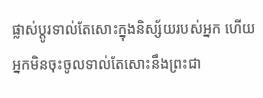ផ្លាស់ប្ដូរទាល់តែសោះក្នុងនិស្ស័យរបស់អ្នក ហើយអ្នកមិនចុះចូលទាល់តែសោះនឹងព្រះជា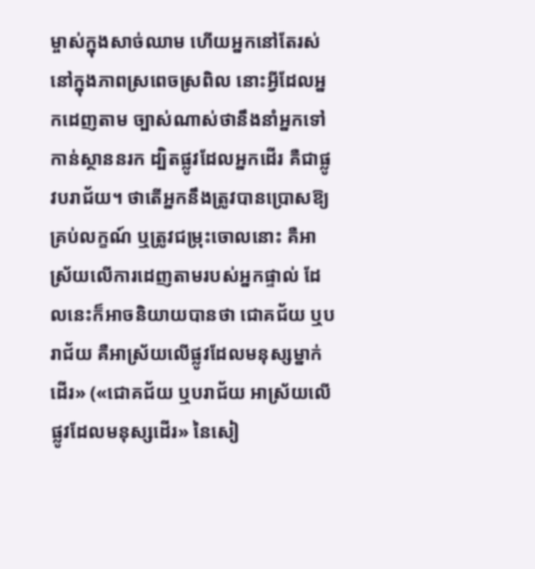ម្ចាស់ក្នុងសាច់ឈាម ហើយអ្នកនៅតែរស់នៅក្នុងភាពស្រពេចស្រពិល នោះអ្វីដែលអ្នកដេញតាម ច្បាស់ណាស់ថានឹងនាំអ្នកទៅកាន់ស្ថាននរក ដ្បិតផ្លូវដែលអ្នកដើរ គឺជាផ្លូវបរាជ័យ។ ថាតើអ្នកនឹងត្រូវបានប្រោសឱ្យគ្រប់លក្ខណ៍ ឬត្រូវជម្រុះចោលនោះ គឺអាស្រ័យលើការដេញតាមរបស់អ្នកផ្ទាល់ ដែលនេះក៏អាចនិយាយបានថា ជោគជ័យ ឬបរាជ័យ គឺអាស្រ័យលើផ្លូវដែលមនុស្សម្នាក់ដើរ» («ជោគជ័យ ឬបរាជ័យ អាស្រ័យលើផ្លូវដែលមនុស្សដើរ» នៃសៀ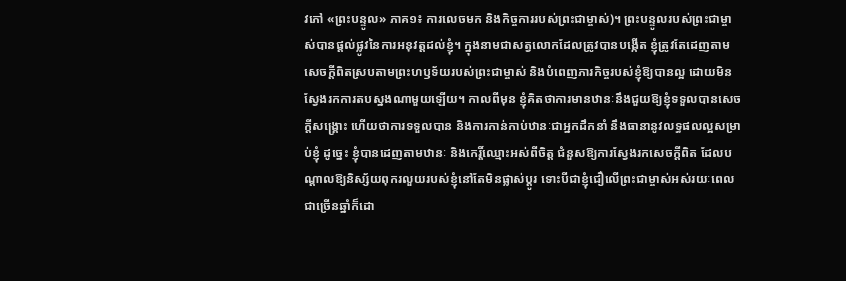វភៅ «ព្រះបន្ទូល» ភាគ១៖ ការលេចមក និងកិច្ចការរបស់ព្រះជាម្ចាស់)។ ព្រះបន្ទូលរបស់ព្រះជាម្ចាស់បានផ្ដល់ផ្លូវនៃការអនុវត្តដល់ខ្ញុំ។ ក្នុងនាមជាសត្វលោកដែលត្រូវបានបង្កើត ខ្ញុំត្រូវតែដេញតាមសេចក្ដីពិតស្របតាមព្រះហឫទ័យរបស់ព្រះជាម្ចាស់ និងបំពេញភារកិច្ចរបស់ខ្ញុំឱ្យបានល្អ ដោយមិនស្វែងរកការតបស្នងណាមួយឡើយ។ កាលពីមុន ខ្ញុំគិតថាការមានឋានៈនឹងជួយឱ្យខ្ញុំទទួលបានសេចក្ដីសង្រ្គោះ ហើយថាការទទួលបាន និងការកាន់កាប់ឋានៈជាអ្នកដឹកនាំ នឹងធានានូវលទ្ធផលល្អសម្រាប់ខ្ញុំ ដូច្នេះ ខ្ញុំបានដេញតាមឋានៈ និងកេរ្តិ៍ឈ្មោះអស់ពីចិត្ត ជំនួសឱ្យការស្វែងរកសេចក្ដីពិត ដែលបណ្តាលឱ្យនិស្ស័យពុករលួយរបស់ខ្ញុំនៅតែមិនផ្លាស់ប្ដូរ ទោះបីជាខ្ញុំជឿលើព្រះជាម្ចាស់អស់រយៈពេលជាច្រើនឆ្នាំក៏ដោ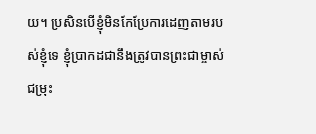យ។ ប្រសិនបើខ្ញុំមិនកែប្រែការដេញតាមរបស់ខ្ញុំទេ ខ្ញុំប្រាកដជានឹងត្រូវបានព្រះជាម្ចាស់ជម្រុះ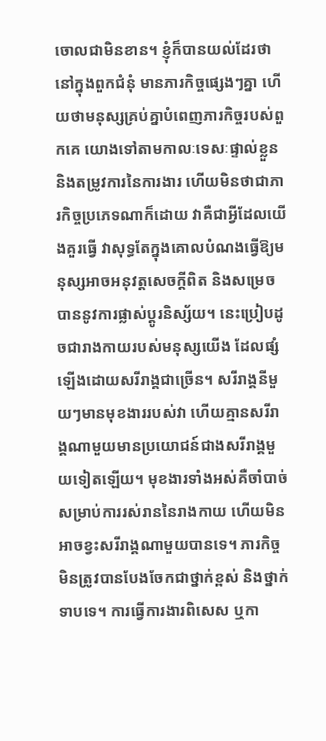ចោលជាមិនខាន។ ខ្ញុំក៏បានយល់ដែរថា នៅក្នុងពួកជំនុំ មានភារកិច្ចផ្សេងៗគ្នា ហើយថាមនុស្សគ្រប់គ្នាបំពេញភារកិច្ចរបស់ពួកគេ យោងទៅតាមកាលៈទេសៈផ្ទាល់ខ្លួន និងតម្រូវការនៃការងារ ហើយមិនថាជាភារកិច្ចប្រភេទណាក៏ដោយ វាគឺជាអ្វីដែលយើងគួរធ្វើ វាសុទ្ធតែក្នុងគោលបំណងធ្វើឱ្យមនុស្សអាចអនុវត្តសេចក្ដីពិត និងសម្រេចបាននូវការផ្លាស់ប្ដូរនិស្ស័យ។ នេះប្រៀបដូចជារាងកាយរបស់មនុស្សយើង ដែលផ្សំឡើងដោយសរីរាង្គជាច្រើន។ សរីរាង្គនីមួយៗមានមុខងាររបស់វា ហើយគ្មានសរីរាង្គណាមួយមានប្រយោជន៍ជាងសរីរាង្គមួយទៀតឡើយ។ មុខងារទាំងអស់គឺចាំបាច់សម្រាប់ការរស់រាននៃរាងកាយ ហើយមិនអាចខ្វះសរីរាង្គណាមួយបានទេ។ ភារកិច្ចមិនត្រូវបានបែងចែកជាថ្នាក់ខ្ពស់ និងថ្នាក់ទាបទេ។ ការធ្វើការងារពិសេស ឬកា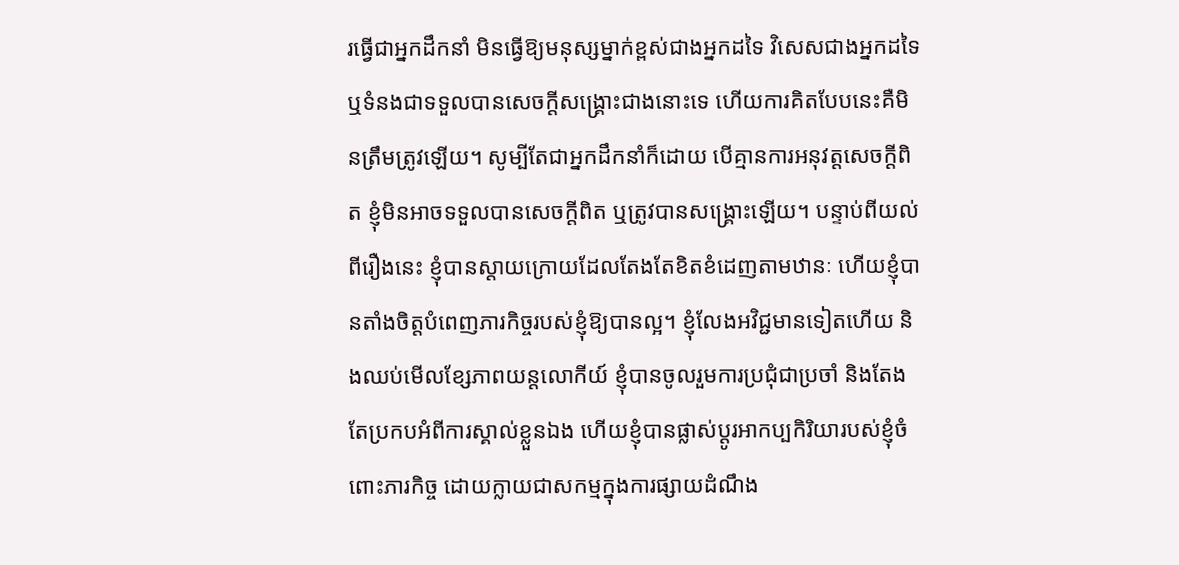រធ្វើជាអ្នកដឹកនាំ មិនធ្វើឱ្យមនុស្សម្នាក់ខ្ពស់ជាងអ្នកដទៃ វិសេសជាងអ្នកដទៃ ឬទំនងជាទទួលបានសេចក្ដីសង្រ្គោះជាងនោះទេ ហើយការគិតបែបនេះគឺមិនត្រឹមត្រូវឡើយ។ សូម្បីតែជាអ្នកដឹកនាំក៏ដោយ បើគ្មានការអនុវត្តសេចក្ដីពិត ខ្ញុំមិនអាចទទួលបានសេចក្ដីពិត ឬត្រូវបានសង្រ្គោះឡើយ។ បន្ទាប់ពីយល់ពីរឿងនេះ ខ្ញុំបានស្ដាយក្រោយដែលតែងតែខិតខំដេញតាមឋានៈ ហើយខ្ញុំបានតាំងចិត្តបំពេញភារកិច្ចរបស់ខ្ញុំឱ្យបានល្អ។ ខ្ញុំលែងអវិជ្ជមានទៀតហើយ និងឈប់មើលខ្សែភាពយន្តលោកីយ៍ ខ្ញុំបានចូលរួមការប្រជុំជាប្រចាំ និងតែងតែប្រកបអំពីការស្គាល់ខ្លួនឯង ហើយខ្ញុំបានផ្លាស់ប្ដូរអាកប្បកិរិយារបស់ខ្ញុំចំពោះភារកិច្ច ដោយក្លាយជាសកម្មក្នុងការផ្សាយដំណឹង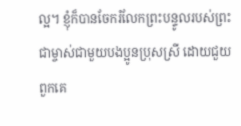ល្អ។ ខ្ញុំក៏បានចែករំលែកព្រះបន្ទូលរបស់ព្រះជាម្ចាស់ជាមួយបងប្អូនប្រុសស្រី ដោយជួយពួកគេ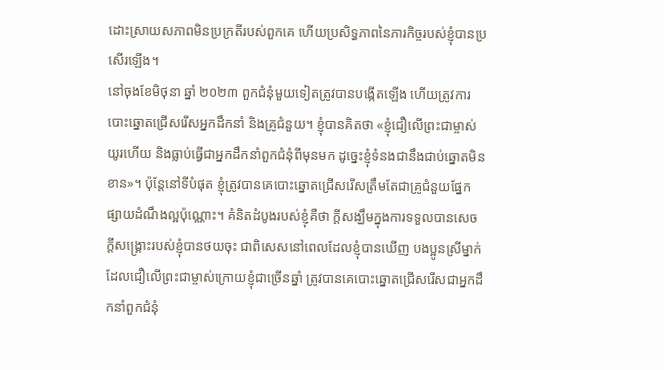ដោះស្រាយសភាពមិនប្រក្រតីរបស់ពួកគេ ហើយប្រសិទ្ធភាពនៃភារកិច្ចរបស់ខ្ញុំបានប្រសើរឡើង។
នៅចុងខែមិថុនា ឆ្នាំ ២០២៣ ពួកជំនុំមួយទៀតត្រូវបានបង្កើតឡើង ហើយត្រូវការបោះឆ្នោតជ្រើសរើសអ្នកដឹកនាំ និងគ្រូជំនួយ។ ខ្ញុំបានគិតថា «ខ្ញុំជឿលើព្រះជាម្ចាស់យូរហើយ និងធ្លាប់ធ្វើជាអ្នកដឹកនាំពួកជំនុំពីមុនមក ដូច្នេះខ្ញុំទំនងជានឹងជាប់ឆ្នោតមិនខាន»។ ប៉ុន្តែនៅទីបំផុត ខ្ញុំត្រូវបានគេបោះឆ្នោតជ្រើសរើសត្រឹមតែជាគ្រូជំនួយផ្នែកផ្សាយដំណឹងល្អប៉ុណ្ណោះ។ គំនិតដំបូងរបស់ខ្ញុំគឺថា ក្តីសង្ឃឹមក្នុងការទទួលបានសេចក្ដីសង្រ្គោះរបស់ខ្ញុំបានថយចុះ ជាពិសេសនៅពេលដែលខ្ញុំបានឃើញ បងប្អូនស្រីម្នាក់ដែលជឿលើព្រះជាម្ចាស់ក្រោយខ្ញុំជាច្រើនឆ្នាំ ត្រូវបានគេបោះឆ្នោតជ្រើសរើសជាអ្នកដឹកនាំពួកជំនុំ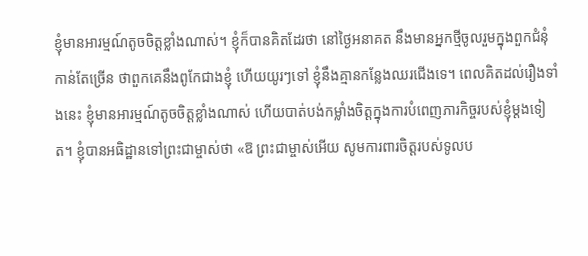ខ្ញុំមានអារម្មណ៍តូចចិត្តខ្លាំងណាស់។ ខ្ញុំក៏បានគិតដែរថា នៅថ្ងៃអនាគត នឹងមានអ្នកថ្មីចូលរួមក្នុងពួកជំនុំកាន់តែច្រើន ថាពួកគេនឹងពូកែជាងខ្ញុំ ហើយយូរៗទៅ ខ្ញុំនឹងគ្មានកន្លែងឈរជើងទេ។ ពេលគិតដល់រឿងទាំងនេះ ខ្ញុំមានអារម្មណ៍តូចចិត្តខ្លាំងណាស់ ហើយបាត់បង់កម្លាំងចិត្តក្នុងការបំពេញភារកិច្ចរបស់ខ្ញុំម្ដងទៀត។ ខ្ញុំបានអធិដ្ឋានទៅព្រះជាម្ចាស់ថា «ឱ ព្រះជាម្ចាស់អើយ សូមការពារចិត្តរបស់ទូលប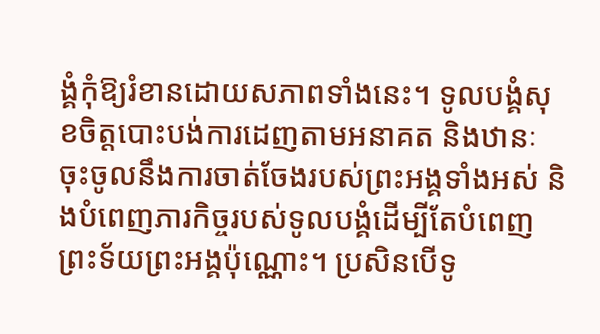ង្គំកុំឱ្យរំខានដោយសភាពទាំងនេះ។ ទូលបង្គំសុខចិត្តបោះបង់ការដេញតាមអនាគត និងឋានៈ ចុះចូលនឹងការចាត់ចែងរបស់ព្រះអង្គទាំងអស់ និងបំពេញភារកិច្ចរបស់ទូលបង្គំដើម្បីតែបំពេញព្រះទ័យព្រះអង្គប៉ុណ្ណោះ។ ប្រសិនបើទូ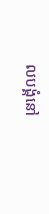លបង្គំនៅ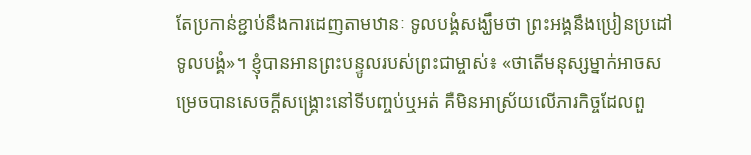តែប្រកាន់ខ្ជាប់នឹងការដេញតាមឋានៈ ទូលបង្គំសង្ឃឹមថា ព្រះអង្គនឹងប្រៀនប្រដៅទូលបង្គំ»។ ខ្ញុំបានអានព្រះបន្ទូលរបស់ព្រះជាម្ចាស់៖ «ថាតើមនុស្សម្នាក់អាចសម្រេចបានសេចក្ដីសង្រ្គោះនៅទីបញ្ចប់ឬអត់ គឺមិនអាស្រ័យលើភារកិច្ចដែលពួ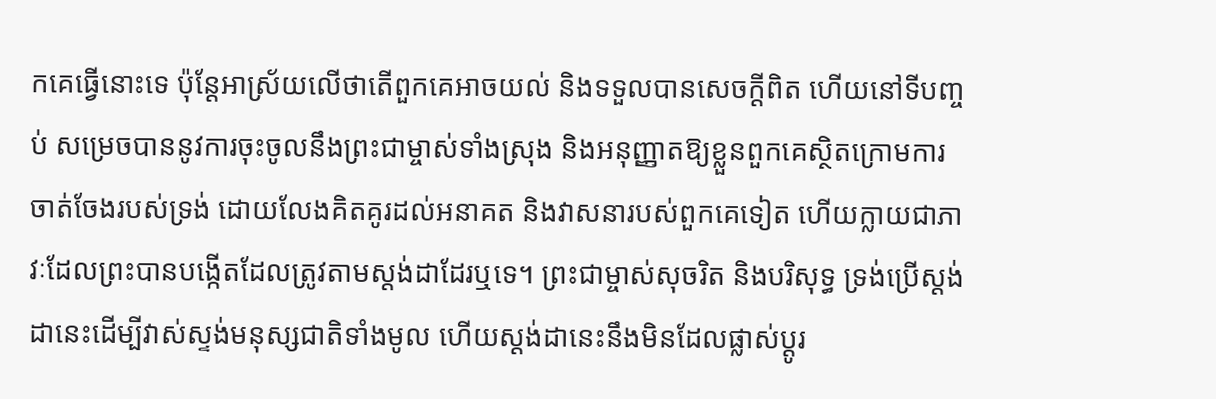កគេធ្វើនោះទេ ប៉ុន្តែអាស្រ័យលើថាតើពួកគេអាចយល់ និងទទួលបានសេចក្ដីពិត ហើយនៅទីបញ្ចប់ សម្រេចបាននូវការចុះចូលនឹងព្រះជាម្ចាស់ទាំងស្រុង និងអនុញ្ញាតឱ្យខ្លួនពួកគេស្ថិតក្រោមការចាត់ចែងរបស់ទ្រង់ ដោយលែងគិតគូរដល់អនាគត និងវាសនារបស់ពួកគេទៀត ហើយក្លាយជាភាវៈដែលព្រះបានបង្កើតដែលត្រូវតាមស្ដង់ដាដែរឬទេ។ ព្រះជាម្ចាស់សុចរិត និងបរិសុទ្ធ ទ្រង់ប្រើស្ដង់ដានេះដើម្បីវាស់ស្ទង់មនុស្សជាតិទាំងមូល ហើយស្ដង់ដានេះនឹងមិនដែលផ្លាស់ប្ដូរ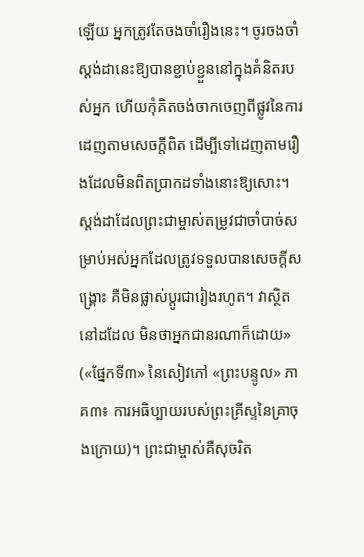ឡើយ អ្នកត្រូវតែចងចាំរឿងនេះ។ ចូរចងចាំស្ដង់ដានេះឱ្យបានខ្ជាប់ខ្ជួននៅក្នុងគំនិតរបស់អ្នក ហើយកុំគិតចង់ចាកចេញពីផ្លូវនៃការដេញតាមសេចក្ដីពិត ដើម្បីទៅដេញតាមរឿងដែលមិនពិតប្រាកដទាំងនោះឱ្យសោះ។ ស្ដង់ដាដែលព្រះជាម្ចាស់តម្រូវជាចាំបាច់សម្រាប់អស់អ្នកដែលត្រូវទទួលបានសេចក្ដីសង្គ្រោះ គឺមិនផ្លាស់ប្ដូរជារៀងរហូត។ វាស្ថិតនៅដដែល មិនថាអ្នកជានរណាក៏ដោយ» («ផ្នែកទី៣» នៃសៀវភៅ «ព្រះបន្ទូល» ភាគ៣៖ ការអធិប្បាយរបស់ព្រះគ្រីស្ទនៃគ្រាចុងក្រោយ)។ ព្រះជាម្ចាស់គឺសុចរិត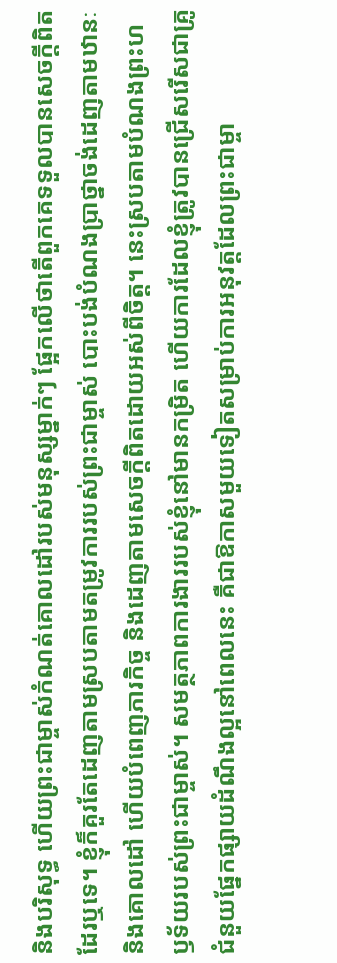និងបរិសុទ្ធ ហើយព្រះជាម្ចាស់កំណត់គោលដៅរបស់មនុស្សម្នាក់ៗ ផ្អែកលើថាតើពួកគេទទួលបានសេចក្ដីពិតដែរឬទេ។ ខ្ញុំក៏គួរតែដេញតាមស្របតាមតម្រូវការរបស់ព្រះជាម្ចាស់ បោះបង់បំណងប្រាថ្នាចង់ដេញតាមឋានៈ និងគោលដៅ ហើយបំពេញភារកិច្ច និងដេញតាមសេចក្ដីពិតដោយអស់ពីចិត្ត។ នេះស្របតាមបំណងព្រះហឫទ័យរបស់ព្រះជាម្ចាស់។ សមត្ថភាពការងាររបស់ខ្ញុំនៅមានកម្រិត ហើយការដែលខ្ញុំត្រូវបានជ្រើសរើសជាគ្រូជំនួយផ្នែកផ្សាយដំណឹងល្អនៅពេលនេះ គឺជាឱកាសមួយទៀតសម្រាប់ការអនុវត្តដែលព្រះជាម្ចា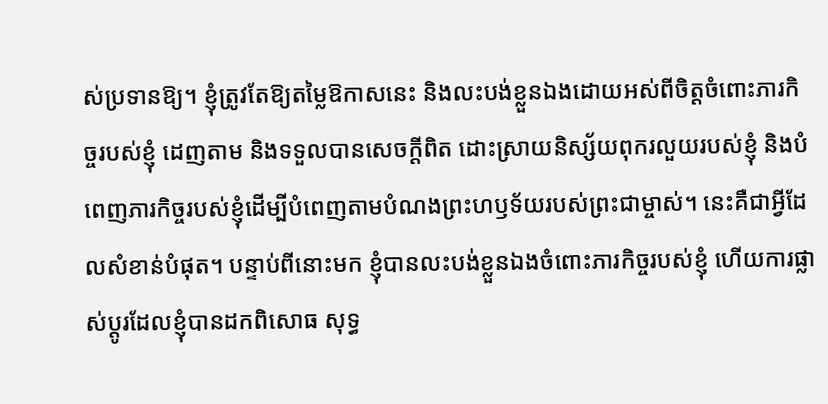ស់ប្រទានឱ្យ។ ខ្ញុំត្រូវតែឱ្យតម្លៃឱកាសនេះ និងលះបង់ខ្លួនឯងដោយអស់ពីចិត្តចំពោះភារកិច្ចរបស់ខ្ញុំ ដេញតាម និងទទួលបានសេចក្ដីពិត ដោះស្រាយនិស្ស័យពុករលួយរបស់ខ្ញុំ និងបំពេញភារកិច្ចរបស់ខ្ញុំដើម្បីបំពេញតាមបំណងព្រះហឫទ័យរបស់ព្រះជាម្ចាស់។ នេះគឺជាអ្វីដែលសំខាន់បំផុត។ បន្ទាប់ពីនោះមក ខ្ញុំបានលះបង់ខ្លួនឯងចំពោះភារកិច្ចរបស់ខ្ញុំ ហើយការផ្លាស់ប្ដូរដែលខ្ញុំបានដកពិសោធ សុទ្ធ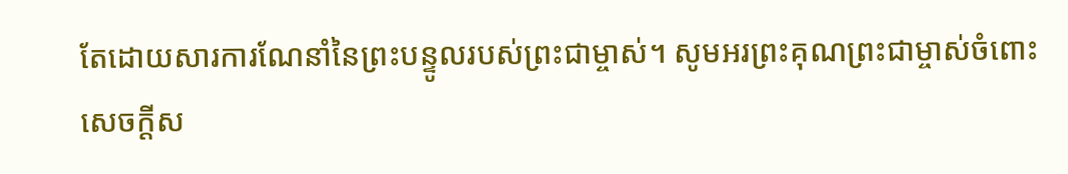តែដោយសារការណែនាំនៃព្រះបន្ទូលរបស់ព្រះជាម្ចាស់។ សូមអរព្រះគុណព្រះជាម្ចាស់ចំពោះសេចក្ដីស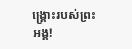ង្រ្គោះរបស់ព្រះអង្គ!